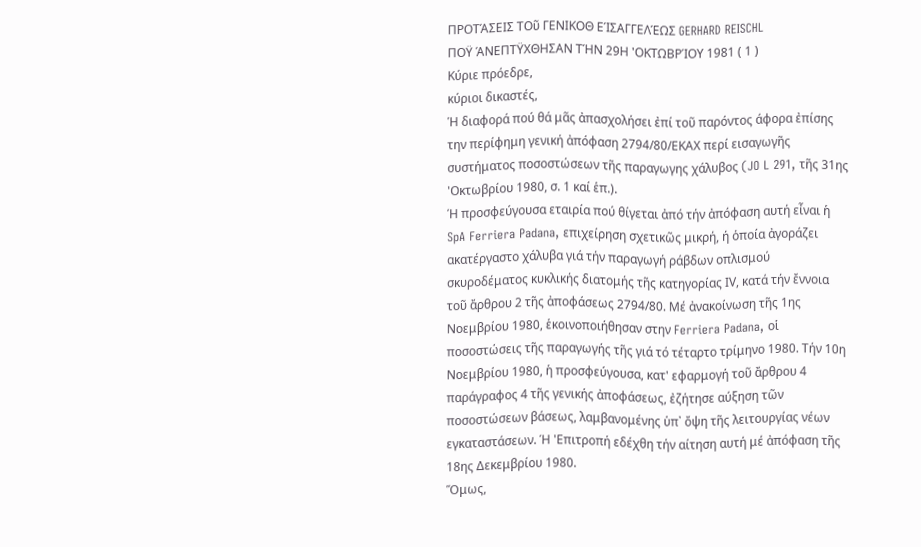ΠΡΟΤΆΣΕΙΣ ΤΟῦ ΓΕΝΙΚΟΘ ΕΊΣΑΓΓΕΛΈΩΣ GERHARD REISCHL
ΠΟΫ ΆΝΕΠΤΫΧΘΗΣΑΝ ΤΉΝ 29Η 'ΟΚΤΩΒΡΊΟΥ 1981 ( 1 )
Κύριε πρόεδρε,
κύριοι δικαστές,
Ἡ διαφορά πού θά μᾶς ἀπασχολήσει ἐπί τοῦ παρόντος άφορα ἐπίσης την περίφημη γενική ἀπόφαση 2794/80/ΕΚΑΧ περί εισαγωγῆς συστήματος ποσοστώσεων τῆς παραγωγης χάλυβος (JO L 291, τῆς 31ης 'Οκτωβρίου 1980, σ. 1 καί ἑπ.).
Ή προσφεύγουσα εταιρία πού θίγεται ἀπό τήν ἀπόφαση αυτή εἶναι ἡ SpA Ferriera Padana, επιχείρηση σχετικῶς μικρή, ή ὁποία ἀγοράζει ακατέργαστο χάλυβα γιά τήν παραγωγή ράβδων οπλισμού σκυροδέματος κυκλικής διατομής τῆς κατηγορίας ΙV, κατά τήν ἔννοια τοῦ ἄρθρου 2 τῆς ἀποφάσεως 2794/80. Μέ ἀνακοίνωση τῆς 1ης Νοεμβρίου 1980, ἑκοινοποιήθησαν στην Ferriera Padana, οἱ ποσοστώσεις τῆς παραγωγής τῆς γιά τό τέταρτο τρίμηνο 1980. Τήν 10η Νοεμβρίου 1980, ἡ προσφεύγουσα, κατ' εφαρμογή τοῦ ἄρθρου 4 παράγραφος 4 τῆς γενικής ἀποφάσεως, ἐζήτησε αύξηση τῶν ποσοστώσεων βάσεως, λαμβανομένης ὑπ᾽ ὄψη τῆς λειτουργίας νέων εγκαταστάσεων. Ή 'Επιτροπή εδέχθη τήν αίτηση αυτή μέ ἀπόφαση τῆς 18ης Δεκεμβρίου 1980.
Ὅμως,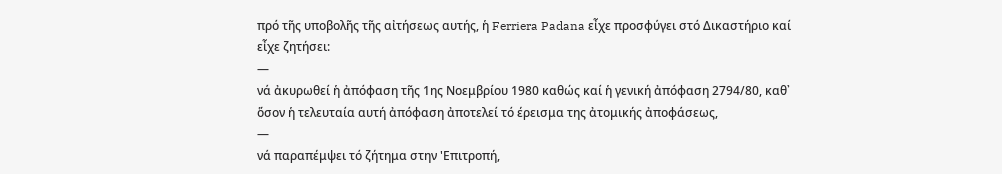πρό τῆς υποβολῆς τῆς αἰτήσεως αυτής, ἡ Ferriera Padana εἶχε προσφύγει στό Δικαστήριο καί εἶχε ζητήσει:
—
νά ἀκυρωθεί ἡ ἀπόφαση τῆς 1ης Νοεμβρίου 1980 καθώς καί ἡ γενική ἀπόφαση 2794/80, καθ᾽ ὅσον ἡ τελευταία αυτή ἀπόφαση ἀποτελεί τό έρεισμα της ἀτομικής ἀποφάσεως,
—
νά παραπέμψει τό ζήτημα στην 'Επιτροπή,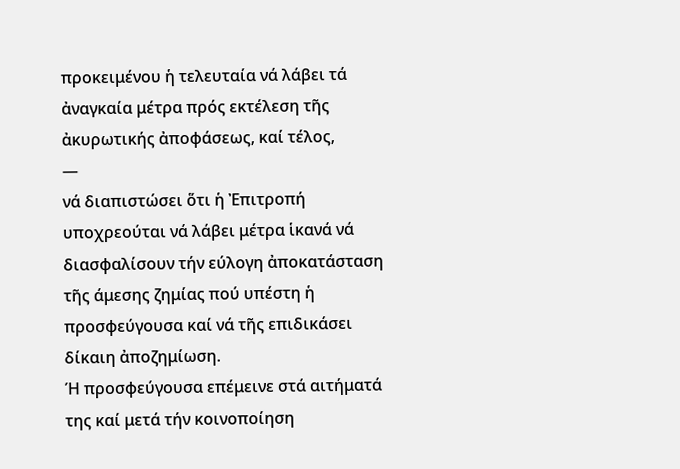προκειμένου ἡ τελευταία νά λάβει τά ἀναγκαία μέτρα πρός εκτέλεση τῆς ἀκυρωτικής ἀποφάσεως, καί τέλος,
—
νά διαπιστώσει ὅτι ἡ Ἐπιτροπή υποχρεούται νά λάβει μέτρα ἱκανά νά διασφαλίσουν τήν εύλογη ἀποκατάσταση τῆς άμεσης ζημίας πού υπέστη ἡ προσφεύγουσα καί νά τῆς επιδικάσει δίκαιη ἀποζημίωση.
Ή προσφεύγουσα επέμεινε στά αιτήματά της καί μετά τήν κοινοποίηση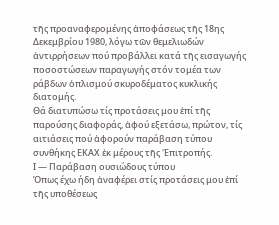τῆς προαναφερομένης ἀποφάσεως τῆς 18ης Δεκεμβρίου 1980, λόγω τῶν θεμελιωδών ἀντιρρήσεων πού προβάλλει κατά τῆς εισαγωγής ποσοστώσεων παραγωγής στόν τομέα των ράβδων ὁπλισμού σκυροδέματος κυκλικής διατομής.
Θά διατυπώσω τίς προτάσεις μου ἐπί τῆς παρούσης διαφοράς, ἀφού εξετάσω, πρώτον, τίς αιτιάσεις πού ἀφορούν παράβαση τύπου συνθήκης ΕΚΑΧ ἐκ μέρους τῆς 'Επιτροπής.
Ι — Παράβαση ουσιώδους τύπου
Όπως έχω ήδη ἀναφέρει στίς προτάσεις μου ἐπί τῆς υποθέσεως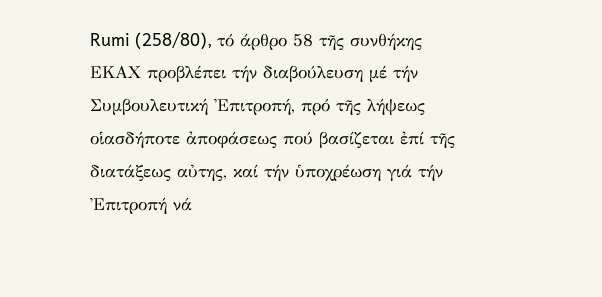Rumi (258/80), τό άρθρο 58 τῆς συνθήκης ΕΚΑΧ προβλέπει τήν διαβούλευση μέ τήν Συμβουλευτική Ἐπιτροπή, πρό τῆς λήψεως οἱασδήποτε ἀποφάσεως πού βασίζεται ἐπί τῆς διατάξεως αὐτης, καί τήν ὑποχρέωση γιά τήν Ἐπιτροπή νά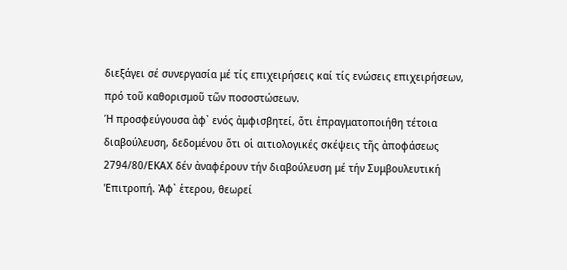διεξάγει σέ συνεργασία μέ τίς επιχειρήσεις καί τίς ενώσεις επιχειρήσεων, πρό τοῦ καθορισμοῦ τῶν ποσοστώσεων.
Ή προσφεύγουσα ἀφ᾽ ενός ἀμφισβητεί, ὅτι ἐπραγματοποιήθη τέτοια διαβούλευση, δεδομένου ὅτι οἱ αιτιολογικές σκέψεις τῆς ἀποφάσεως 2794/80/ΕΚΑΧ δέν ἀναφέρουν τήν διαβούλευση μέ τήν Συμβουλευτική 'Επιτροπή. Ἀφ᾽ ἑτερου, θεωρεί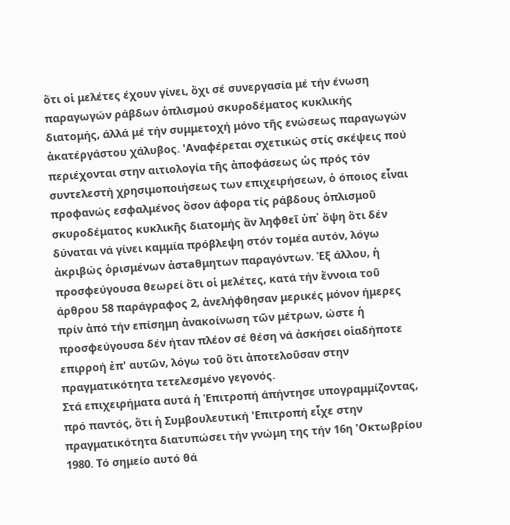ὅτι οἱ μελέτες έχουν γίνει, ὄχι σέ συνεργασία μέ τήν ένωση παραγωγών ράβδων ὁπλισμού σκυροδέματος κυκλικής διατομής, άλλά μέ τήν συμμετοχή μόνο τῆς ενώσεως παραγωγών ἀκατέργάστου χάλυβος. 'Αναφέρεται σχετικώς στίς σκέψεις πού περιέχονται στην αιτιολογία τῆς ἀποφάσεως ὡς πρός τόν συντελεστή χρησιμοποιήσεως των επιχειρήσεων, ὁ όποιος εἶναι προφανώς εσφαλμένος ὅσον άφορα τίς ράβδους ὁπλισμοῦ σκυροδέματος κυκλικῆς διατομής ἄν ληφθεῖ ὑπ᾽ ὄψη ὅτι δέν δύναται νά γίνει καμμία πρόβλεψη στόν τομέα αυτόν, λόγω ἀκριβώς ὁρισμένων ἀστaθμητων παραγόντων. Ἐξ άλλου, ἡ προσφεύγουσα θεωρεί ὅτι οἱ μελέτες, κατά τήν ἔννοια τοῦ άρθρου 58 παράγραφος 2, ἀνελήφθησαν μερικές μόνον ήμερες πρίν ἀπό τήν επίσημη ἀνακοίνωση τῶν μέτρων, ώστε ἡ προσφεύγουσα δέν ήταν πλέον σέ θέση νά ἀσκήσει οἱαδήποτε επιρροή ἐπ' αυτῶν, λόγω τοῦ ὅτι ἀποτελοῦσαν στην πραγματικότητα τετελεσμένο γεγονός.
Στά επιχειρήματα αυτά ἡ Ἐπιτροπή άπήντησε υπογραμμίζοντας, πρό παντός, ὅτι ἡ Συμβουλευτική 'Επιτροπή εἶχε στην πραγματικότητα διατυπώσει τήν γνώμη της τήν 16η 'Οκτωβρίου 1980. Τό σημείο αυτό θά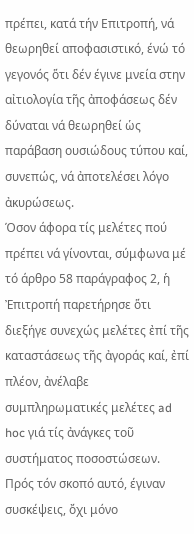πρέπει, κατά τήν Επιτροπή, νά θεωρηθεί αποφασιστικό, ένώ τό γεγονός ὅτι δέν έγινε μνεία στην αἰτιολογία τῆς ἀποφάσεως δέν δύναται νά θεωρηθεί ὡς παράβαση ουσιώδους τύπου καί, συνεπώς, νά ἀποτελέσει λόγο ἀκυρώσεως.
Όσον άφορα τίς μελέτες πού πρέπει νά γίνονται, σύμφωνα μέ τό άρθρο 58 παράγραφος 2, ἡ Ἐπιτροπή παρετήρησε ὅτι διεξήγε συνεχώς μελέτες ἐπί τῆς καταστάσεως τῆς ἀγοράς καί, ἐπί πλέον, ἀνέλαβε συμπληρωματικές μελέτες ad hoc γιά τίς ἀνάγκες τοῦ συστήματος ποσοστώσεων. Πρός τόν σκοπό αυτό, έγιναν συσκέψεις, ὄχι μόνο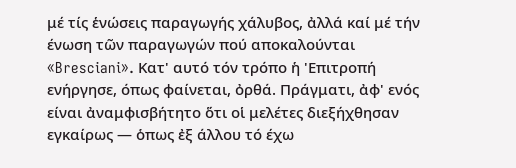μέ τίς ἑνώσεις παραγωγής χάλυβος, ἀλλά καί μέ τήν ένωση τῶν παραγωγών πού αποκαλούνται «Bresciani». Κατ' αυτό τόν τρόπο ἡ 'Επιτροπή ενήργησε, όπως φαίνεται, ὀρθά. Πράγματι, ἀφ' ενός είναι ἀναμφισβήτητο ὅτι οἱ μελέτες διεξήχθησαν εγκαίρως — ὁπως ἐξ άλλου τό έχω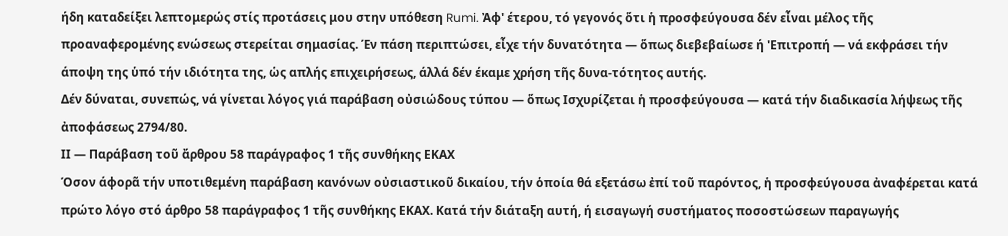ήδη καταδείξει λεπτομερώς στίς προτάσεις μου στην υπόθεση Rumi. Ἀφ' έτερου, τό γεγονός ὅτι ἡ προσφεύγουσα δέν εἶναι μέλος τῆς προαναφερομένης ενώσεως στερείται σημασίας. Έν πάση περιπτώσει, εἶχε τήν δυνατότητα — ὅπως διεβεβαίωσε ή 'Επιτροπή — νά εκφράσει τήν άποψη της ὑπό τήν ιδιότητα της, ὡς απλής επιχειρήσεως, άλλά δέν έκαμε χρήση τῆς δυνα-τότητος αυτής.
Δέν δύναται, συνεπώς, νά γίνεται λόγος γιά παράβαση οὐσιώδους τύπου — ὅπως Ισχυρίζεται ἡ προσφεύγουσα — κατά τήν διαδικασία λήψεως τῆς ἀποφάσεως 2794/80.
ΙΙ — Παράβαση τοῦ ἄρθρου 58 παράγραφος 1 τῆς συνθήκης ΕΚΑΧ
Όσον άφορᾶ τήν υποτιθεμένη παράβαση κανόνων οὐσιαστικοῦ δικαίου, τήν ὁποία θά εξετάσω ἐπί τοῦ παρόντος, ἡ προσφεύγουσα ἀναφέρεται κατά πρώτο λόγο στό άρθρο 58 παράγραφος 1 τῆς συνθήκης ΕΚΑΧ. Κατά τήν διάταξη αυτή, ή εισαγωγή συστήματος ποσοστώσεων παραγωγής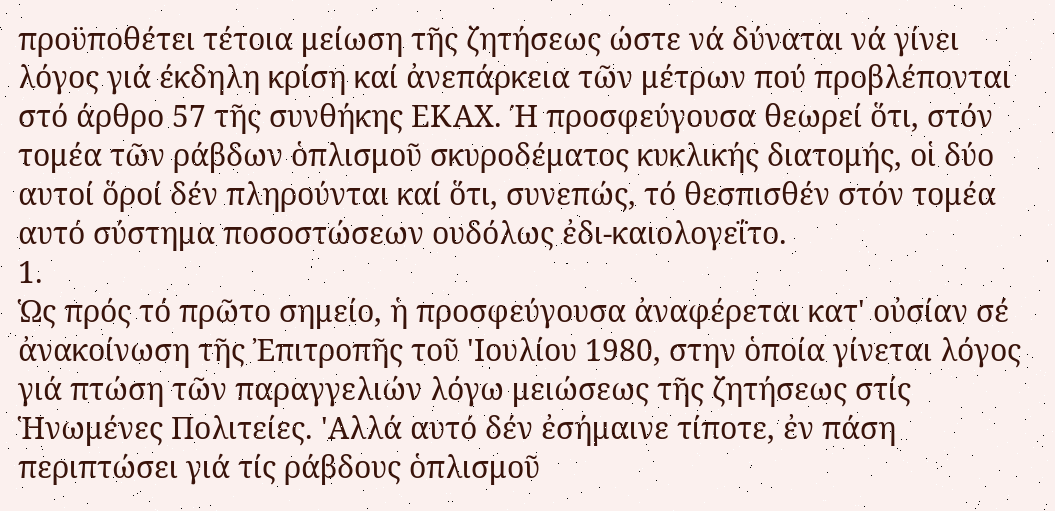προϋποθέτει τέτοια μείωση τῆς ζητήσεως ώστε νά δύναται νά γίνει λόγος γιά έκδηλη κρίση καί ἀνεπάρκεια τῶν μέτρων πού προβλέπονται στό άρθρο 57 τῆς συνθήκης ΕΚΑΧ. Ή προσφεύγουσα θεωρεί ὅτι, στόν τομέα τῶν ράβδων ὁπλισμοῦ σκυροδέματος κυκλικής διατομής, οἱ δύο αυτοί ὅροί δέν πληρούνται καί ὅτι, συνεπώς, τό θεσπισθέν στόν τομέα αυτό σύστημα ποσοστώσεων ουδόλως ἐδι-καιολογεΐτο.
1.
Ὡς πρός τό πρῶτο σημείο, ἡ προσφεύγουσα ἀναφέρεται κατ' οὐσίαν σέ ἀνακοίνωση τῆς Ἐπιτροπῆς τοῦ 'Ιουλίου 1980, στην ὁποία γίνεται λόγος γιά πτώση τῶν παραγγελιών λόγω μειώσεως τῆς ζητήσεως στίς Ἡνωμένες Πολιτείες. 'Αλλά αυτό δέν ἐσήμαινε τίποτε, ἐν πάση περιπτώσει γιά τίς ράβδους ὁπλισμοῦ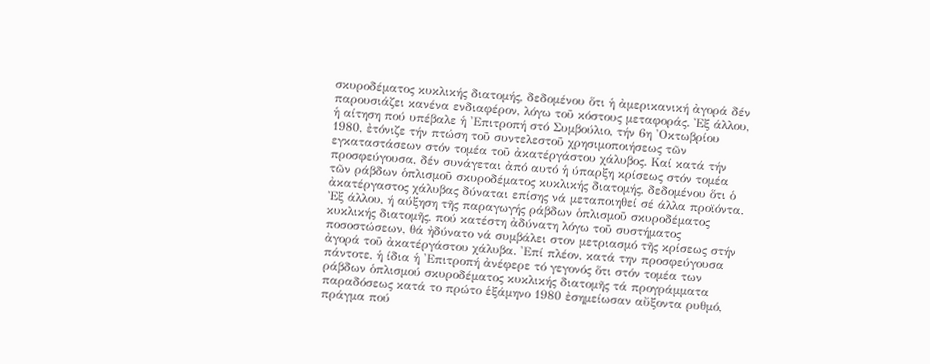σκυροδέματος κυκλικής διατομής, δεδομένου ὅτι ἡ ἀμερικανική ἀγορά δέν παρουσιάζει κανένα ενδιαφέρον, λόγω τοῦ κόστους μεταφοράς. Ἐξ άλλου, ἡ αίτηση πού υπέβαλε ἡ 'Επιτροπή στό Συμβούλιο, τήν 6η 'Οκτωβρίου 1980, ἐτόνιζε τήν πτώση τοῦ συντελεστοῦ χρησιμοποιήσεως τῶν εγκαταστάσεων στόν τομέα τοῦ ἀκατέργάστου χάλυβος. Καί κατά τήν προσφεύγουσα, δέν συνάγεται ἀπό αυτό ἡ ύπαρξη κρίσεως στόν τομέα τῶν ράβδων ὁπλισμοῦ σκυροδέματος κυκλικής διατομής, δεδομένου ὅτι ὁ ἀκατέργαστος χάλυβας δύναται επίσης νά μεταποιηθεί σέ άλλα προϊόντα. Ἐξ άλλου, ή αύξηση τῆς παραγωγής ράβδων ὁπλισμοῦ σκυροδέματος κυκλικής διατομῆς, πού κατέστη ἀδύνατη λόγω τοῦ συστήματος ποσοστώσεων, θά ἠδύνατο νά συμβάλει στον μετριασμό τῆς κρίσεως στήν ἀγορά τοῦ ἀκατέργάστου χάλυβα. 'Επί πλέον, κατά την προσφεύγουσα πάντοτε, ἡ ίδια ἡ 'Επιτροπή ἀνέφερε τό γεγονός ὅτι στόν τομέα των ράβδων ὁπλισμού σκυροδέματος κυκλικής διατομῆς τά προγράμματα παραδόσεως κατά το πρώτο ἑξάμηνο 1980 ἐσημείωσαν αὔξοντα ρυθμό, πράγμα πού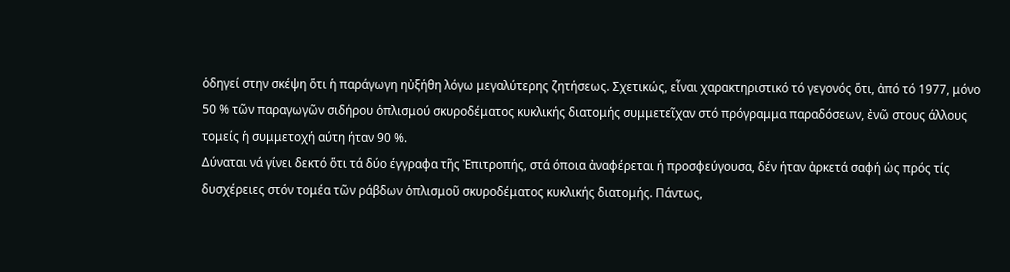ὁδηγεί στην σκέψη ὅτι ἡ παράγωγη ηὐξήθη λόγω μεγαλύτερης ζητήσεως. Σχετικώς, εἶναι χαρακτηριστικό τό γεγονός ὅτι, ἀπό τό 1977, μόνο 50 % τῶν παραγωγῶν σιδήρου ὁπλισμού σκυροδέματος κυκλικής διατομής συμμετεῖχαν στό πρόγραμμα παραδόσεων, ἐνῶ στους άλλους τομείς ἡ συμμετοχή αύτη ήταν 90 %.
Δύναται νά γίνει δεκτό ὅτι τά δύο έγγραφα τῆς Ἐπιτροπής, στά όποια ἀναφέρεται ή προσφεύγουσα, δέν ήταν ἀρκετά σαφή ὡς πρός τίς δυσχέρειες στόν τομέα τῶν ράβδων ὁπλισμοῦ σκυροδέματος κυκλικής διατομής. Πάντως,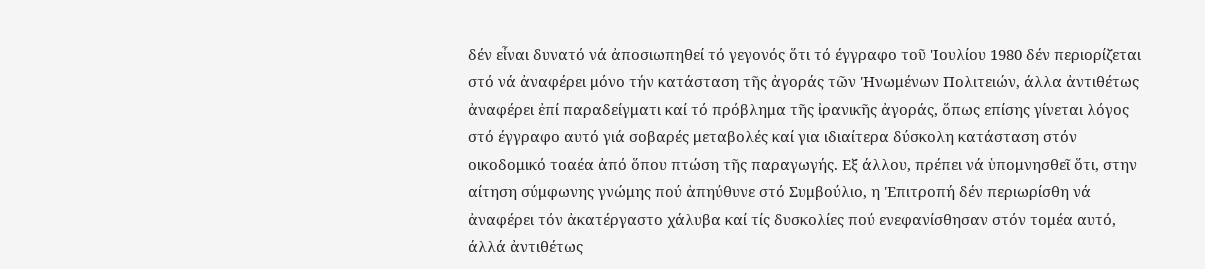δέν εἶναι δυνατό νά ἀποσιωπηθεί τό γεγονός ὅτι τό έγγραφο τοῦ 'Ιουλίου 1980 δέν περιορίζεται στό νά ἀναφέρει μόνο τήν κατάσταση τῆς ἀγοράς τῶν 'Ηνωμένων Πολιτειών, άλλα ἀντιθέτως ἀναφέρει ἐπί παραδείγματι καί τό πρόβλημα τῆς ἰρανικῆς ἀγοράς, ὅπως επίσης γίνεται λόγος στό έγγραφο αυτό γιά σοβαρές μεταβολές καί για ιδιαίτερα δύσκολη κατάσταση στόν οικοδομικό τοαέα ἀπό ὅπου πτώση τῆς παραγωγής. Εξ άλλου, πρέπει νά ὑπομνησθεῖ ὅτι, στην αίτηση σύμφωνης γνώμης πού ἀπηύθυνε στό Συμβούλιο, η 'Επιτροπή δέν περιωρίσθη νά ἀναφέρει τόν ἀκατέργαστο χάλυβα καί τίς δυσκολίες πού ενεφανίσθησαν στόν τομέα αυτό, άλλά ἀντιθέτως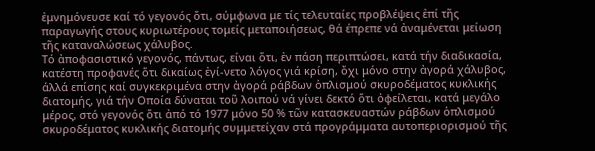ἐμνημόνευσε καί τό γεγονός ὅτι, σύμφωνα με τίς τελευταίες προβλέψεις ἐπί τῆς παραγωγής στους κυριωτέρους τομείς μεταποιήσεως, θά έπρεπε νά ἀναμένεται μείωση τῆς καταναλώσεως χάλυβος.
Τό ἀποφασιστικό γεγονός, πάντως, είναι ὅτι, ἐν πάση περιπτώσει, κατά τήν διαδικασία, κατέστη προφανές ὅτι δικαίως ἐγί-νετο λόγος γιά κρίση, ὄχι μόνο στην ἀγορά χάλυβος, άλλά επίσης καί συγκεκριμένα στην ἀγορά ράβδων ὁπλισμού σκυροδέματος κυκλικής διατομής, γιά τήν Οποία δύναται τοῦ λοιπού νά γίνει δεκτό ὅτι ὀφείλεται, κατά μεγάλο μέρος, στό γεγονός ὅτι ἀπό τό 1977 μόνο 50 % τῶν κατασκευαστών ράβδων ὁπλισμού σκυροδέματος κυκλικής διατομής συμμετείχαν στά προγράμματα αυτοπεριορισμού τῆς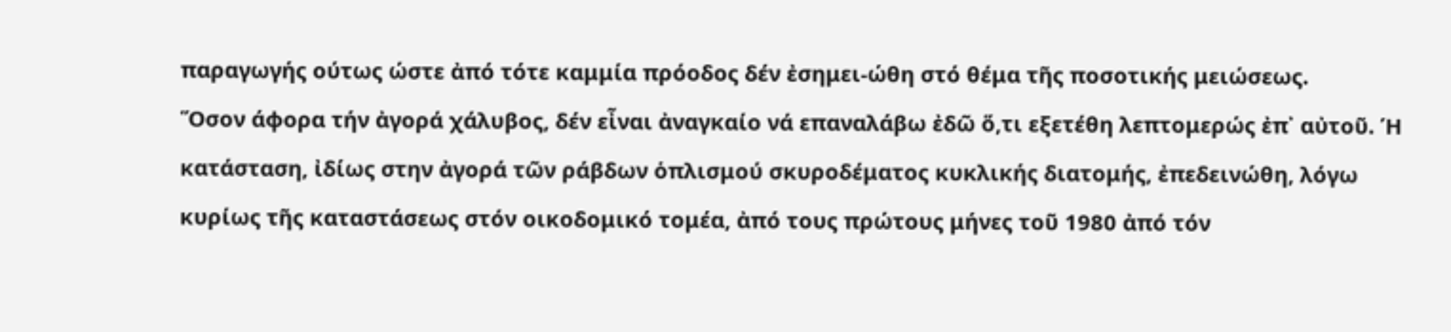παραγωγής ούτως ώστε ἀπό τότε καμμία πρόοδος δέν ἐσημει-ώθη στό θέμα τῆς ποσοτικής μειώσεως.
Ὅσον άφορα τήν ἀγορά χάλυβος, δέν εἶναι ἀναγκαίο νά επαναλάβω ἐδῶ ὅ,τι εξετέθη λεπτομερώς ἐπ᾽ αὐτοῦ. Ή κατάσταση, ἰδίως στην ἀγορά τῶν ράβδων ὁπλισμού σκυροδέματος κυκλικής διατομής, ἐπεδεινώθη, λόγω κυρίως τῆς καταστάσεως στόν οικοδομικό τομέα, ἀπό τους πρώτους μήνες τοῦ 1980 ἀπό τόν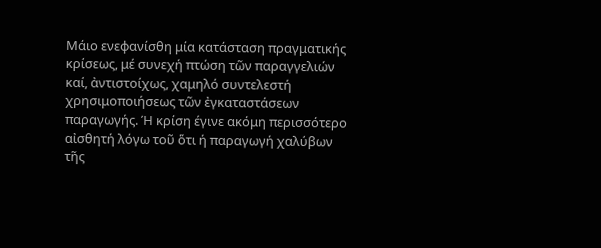Μάιο ενεφανίσθη μία κατάσταση πραγματικής κρίσεως, μέ συνεχή πτώση τῶν παραγγελιών καί, ἀντιστοίχως, χαμηλό συντελεστή χρησιμοποιήσεως τῶν ἐγκαταστάσεων παραγωγής. Ή κρίση έγινε ακόμη περισσότερο αἰσθητή λόγω τοῦ ὅτι ή παραγωγή χαλύβων τῆς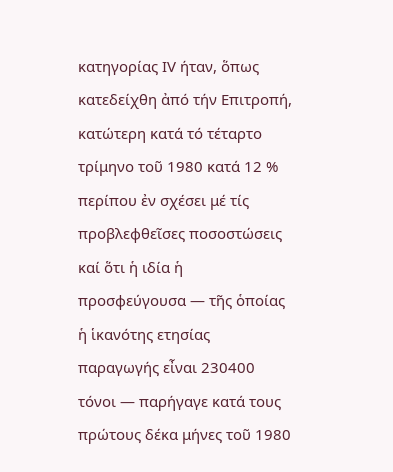κατηγορίας ΙV ήταν, ὅπως κατεδείχθη ἀπό τήν Επιτροπή, κατώτερη κατά τό τέταρτο τρίμηνο τοῦ 1980 κατά 12 % περίπου ἐν σχέσει μέ τίς προβλεφθεῖσες ποσοστώσεις καί ὅτι ἡ ιδία ἡ προσφεύγουσα — τῆς ὁποίας ἡ ἱκανότης ετησίας παραγωγής εἶναι 230400 τόνοι — παρήγαγε κατά τους πρώτους δέκα μήνες τοῦ 1980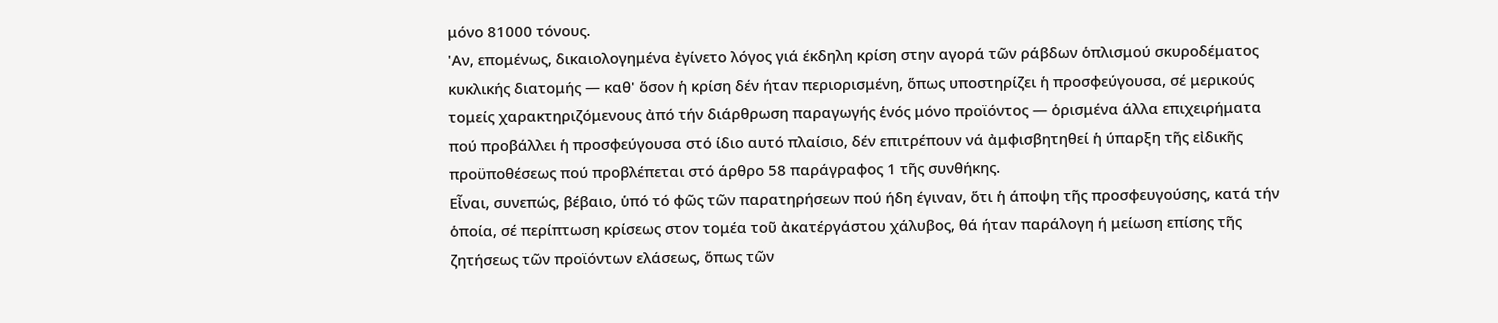μόνο 81000 τόνους.
'Αν, επομένως, δικαιολογημένα ἐγίνετο λόγος γιά έκδηλη κρίση στην αγορά τῶν ράβδων ὁπλισμού σκυροδέματος κυκλικής διατομής — καθ' ὅσον ἡ κρίση δέν ήταν περιορισμένη, ὅπως υποστηρίζει ἡ προσφεύγουσα, σέ μερικούς τομείς χαρακτηριζόμενους ἀπό τήν διάρθρωση παραγωγής ἑνός μόνο προϊόντος — ὁρισμένα άλλα επιχειρήματα πού προβάλλει ἡ προσφεύγουσα στό ίδιο αυτό πλαίσιο, δέν επιτρέπουν νά ἀμφισβητηθεί ἡ ύπαρξη τῆς εἰδικῆς προϋποθέσεως πού προβλέπεται στό άρθρο 58 παράγραφος 1 τῆς συνθήκης.
Εἶναι, συνεπώς, βέβαιο, ὑπό τό φῶς τῶν παρατηρήσεων πού ήδη έγιναν, ὅτι ἡ άποψη τῆς προσφευγούσης, κατά τήν ὁποία, σέ περίπτωση κρίσεως στον τομέα τοῦ ἀκατέργάστου χάλυβος, θά ήταν παράλογη ή μείωση επίσης τῆς ζητήσεως τῶν προϊόντων ελάσεως, ὅπως τῶν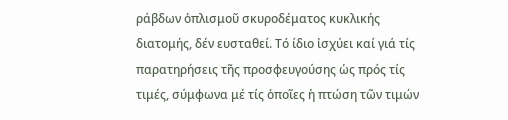ράβδων ὁπλισμοῦ σκυροδέματος κυκλικής διατομής, δέν ευσταθεί. Τό ίδιο ἰσχύει καί γιά τίς παρατηρήσεις τῆς προσφευγούσης ὡς πρός τίς τιμές, σύμφωνα μέ τίς ὁποῖες ἡ πτώση τῶν τιμών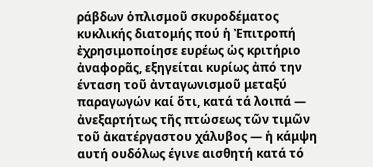ράβδων ὁπλισμοῦ σκυροδέματος κυκλικής διατομής πού ἡ Ἐπιτροπή ἐχρησιμοποίησε ευρέως ὡς κριτήριο ἀναφορᾶς, εξηγείται κυρίως ἀπό την ένταση τοῦ ἀνταγωνισμοῦ μεταξύ παραγωγών καί ὅτι, κατά τά λοιπά — ἀνεξαρτήτως τῆς πτώσεως τῶν τιμῶν τοῦ ἀκατέργαστου χάλυβος — ἡ κάμψη αυτή ουδόλως έγινε αισθητή κατά τό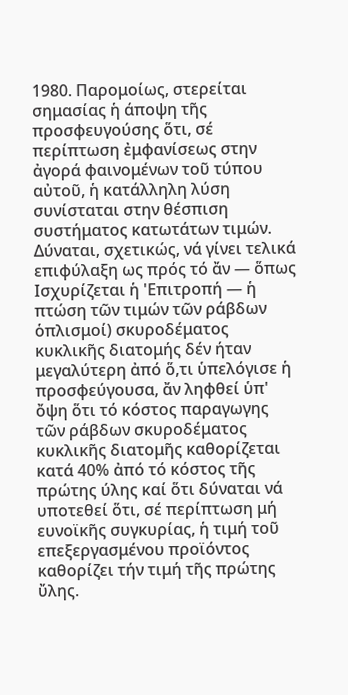1980. Παρομοίως, στερείται σημασίας ἡ άποψη τῆς προσφευγούσης ὅτι, σέ περίπτωση ἐμφανίσεως στην ἀγορά φαινομένων τοῦ τύπου αὐτοῦ, ἡ κατάλληλη λύση συνίσταται στην θέσπιση συστήματος κατωτάτων τιμών. Δύναται, σχετικώς, νά γίνει τελικά επιφύλαξη ως πρός τό ἄν — ὅπως Ισχυρίζεται ἡ 'Επιτροπή — ἡ πτώση τῶν τιμών τῶν ράβδων ὁπλισμοί) σκυροδέματος κυκλικῆς διατομής δέν ήταν μεγαλύτερη ἀπό ὅ,τι ὑπελόγισε ἡ προσφεύγουσα, ἄν ληφθεί ὑπ' ὄψη ὅτι τό κόστος παραγωγης τῶν ράβδων σκυροδέματος κυκλικῆς διατομῆς καθορίζεται κατά 40% ἀπό τό κόστος τῆς πρώτης ύλης καί ὅτι δύναται νά υποτεθεί ὅτι, σέ περίπτωση μή ευνοϊκῆς συγκυρίας, ἡ τιμή τοῦ επεξεργασμένου προϊόντος καθορίζει τήν τιμή τῆς πρώτης ὔλης.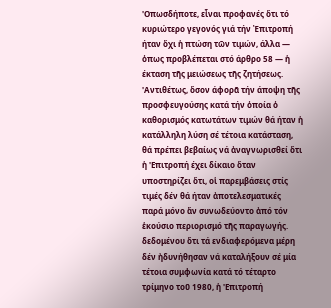'Οπωσδήποτε, εἶναι προφανές ὅτι τό κυριώτερο γεγονός γιά τήν Ἐπιτροπή ήταν ὄχι ἡ πτώση τῶν τιμών, άλλα — ὁπως προβλέπεται στό άρθρο 58 — ἡ έκταση τῆς μειώσεως τῆς ζητήσεως. 'Αντιθέτως, ὅσον άφορᾶ τήν άποψη τῆς προσφευγούσης κατά τήν ὁποία ὁ καθορισμός κατωτάτων τιμών θά ήταν ἡ κατάλληλη λύση σέ τέτοια κατάσταση, θά πρέπει βεβαίως νά ἀναγνωρισθεί ὅτι ἡ 'Επιτροπή έχει δίκαιο ὅταν υποστηρίζει ὅτι, οἱ παρεμβάσεις στίς τιμές δέν θά ήταν ἀποτελεσματικές παρά μόνο ἄν συνωδεύοντο ἀπό τόν ἑκούσιο περιορισμό τῆς παραγωγής. δεδομένου ὅτι τά ενδιαφερόμενα μέρη δέν ἠδυνήθησαν νά καταλήξουν σέ μία τέτοια συμφωνία κατά τό τέταρτο τρίμηνο τοῦ 1980, ἡ 'Επιτροπή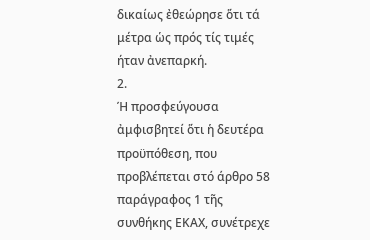δικαίως ἐθεώρησε ὅτι τά μέτρα ὡς πρός τίς τιμές ήταν ἀνεπαρκή.
2.
Ή προσφεύγουσα ἀμφισβητεί ὅτι ἡ δευτέρα προϋπόθεση, που προβλέπεται στό άρθρο 58 παράγραφος 1 τῆς συνθήκης ΕΚΑΧ, συνέτρεχε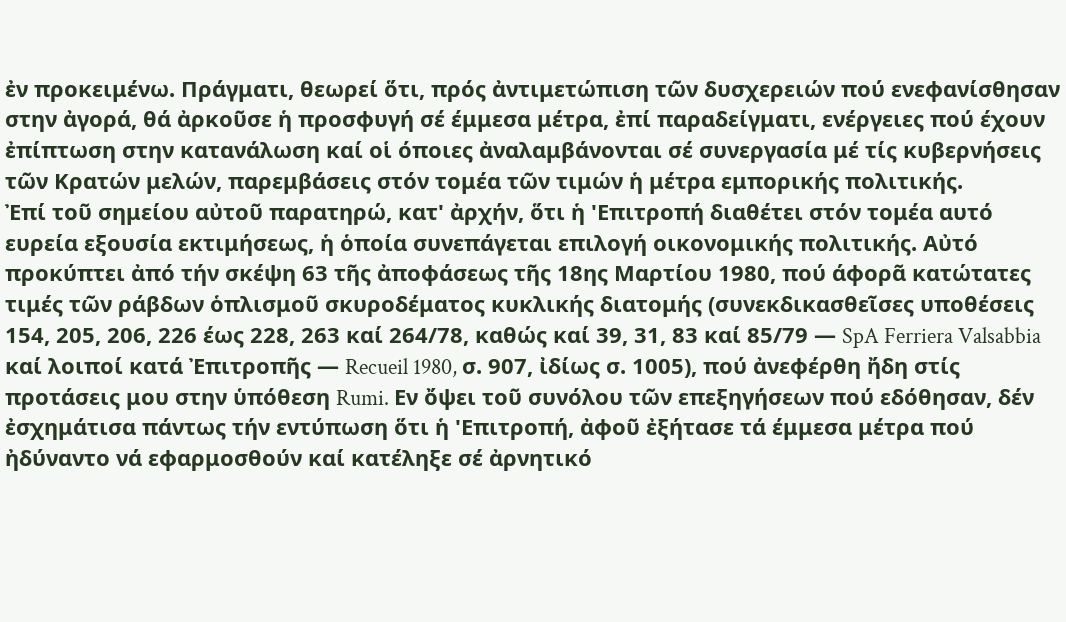ἐν προκειμένω. Πράγματι, θεωρεί ὅτι, πρός ἀντιμετώπιση τῶν δυσχερειών πού ενεφανίσθησαν στην ἀγορά, θά ἀρκοῦσε ἡ προσφυγή σέ έμμεσα μέτρα, ἐπί παραδείγματι, ενέργειες πού έχουν ἐπίπτωση στην κατανάλωση καί οἱ όποιες ἀναλαμβάνονται σέ συνεργασία μέ τίς κυβερνήσεις τῶν Κρατών μελών, παρεμβάσεις στόν τομέα τῶν τιμών ἡ μέτρα εμπορικής πολιτικής.
Ἐπί τοῦ σημείου αὐτοῦ παρατηρώ, κατ' ἀρχήν, ὅτι ἡ 'Επιτροπή διαθέτει στόν τομέα αυτό ευρεία εξουσία εκτιμήσεως, ἡ ὁποία συνεπάγεται επιλογή οικονομικής πολιτικής. Αὐτό προκύπτει ἀπό τήν σκέψη 63 τῆς ἀποφάσεως τῆς 18ης Μαρτίου 1980, πού άφορᾶ κατώτατες τιμές τῶν ράβδων ὁπλισμοῦ σκυροδέματος κυκλικής διατομής (συνεκδικασθεῖσες υποθέσεις 154, 205, 206, 226 έως 228, 263 καί 264/78, καθώς καί 39, 31, 83 καί 85/79 — SpA Ferriera Valsabbia καί λοιποί κατά Ἐπιτροπῆς — Recueil 1980, σ. 907, ἰδίως σ. 1005), πού ἀνεφέρθη ἤδη στίς προτάσεις μου στην ὑπόθεση Rumi. Εν ὄψει τοῦ συνόλου τῶν επεξηγήσεων πού εδόθησαν, δέν ἐσχημάτισα πάντως τήν εντύπωση ὅτι ἡ 'Επιτροπή, ἀφοῦ ἐξήτασε τά έμμεσα μέτρα πού ἠδύναντο νά εφαρμοσθούν καί κατέληξε σέ ἀρνητικό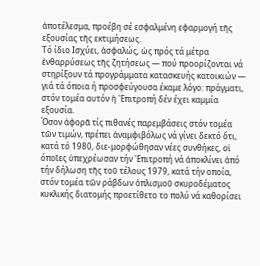ἀποτέλεσμα, προέβη σέ εσφαλμένη εφαρμογή τῆς εξουσίας τῆς εκτιμήσεως.
Τό ίδιο Ισχύει, ἀσφαλώς, ὡς πρός τά μέτρα ἐνθαρρύσεως τῆς ζητήσεως — πού προορίζονται νά στηρίξουν τά προγράμματα κατασκευής κατοικιών — γιά τά όποια ή προσφεύγουσα έκαμε λόγο: πράγματι, στόν τομέα αυτόν ἡ 'Επιτροπή δέν έχει καμμία εξουσία.
Όσον ἀφορᾶ τίς πιθανές παρεμβάσεις στόν τομέα τῶν τιμών, πρέπει ἀναμφιβόλως νά γίνει δεκτό ὅτι, κατά τό 1980, διε-μορφώθησαν νέες συνθήκες, οἱ όποῖες ὑπεχρέωσαν τήν 'Επιτροπή νά ἀποκλίνει ἀπό τήν δήλωση τῆς τοῦ τέλους 1979, κατά τήν οποία, στόν τομέα τῶν ράβδων ὁπλισμοῦ σκυροδέματος κυκλικής διατομής προετίθετο το πολύ νά καθορίσει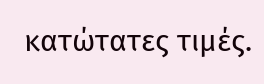κατώτατες τιμές.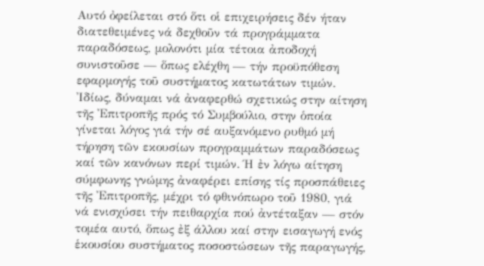Αυτό ὀφείλεται στό ὅτι οἱ επιχειρήσεις δέν ήταν διατεθειμένες νά δεχθοῦν τά προγράμματα παραδόσεως, μολονότι μία τέτοια ἀποδοχή συνιστοῦσε — ὅπως ελέχθη — τήν προϋπόθεση εφαρμογής τοῦ συστήματος κατωτάτων τιμών.
Ἰδίως, δύναμαι νά ἀναφερθώ σχετικώς στην αίτηση τῆς Ἐπιτροπῆς πρός τό Συμβούλιο, στην ὁποία γίνεται λόγος γιά τήν σέ αυξανόμενο ρυθμό μή τήρηση τῶν εκουσίων προγραμμάτων παραδόσεως καί τῶν κανόνων περί τιμών. Ή ἐν λόγω αίτηση σύμφωνης γνώμης ἀναφέρει επίσης τίς προσπάθειες τῆς Ἐπιτροπῆς, μέχρι τό φθινόπωρο τοῦ 1980, γιά νά ενισχύσει τήν πειθαρχία πού ἀντέταξαν — στόν τομέα αυτό, ὅπως ἐξ άλλου καί στην εισαγωγή ενός ἑκουσίου συστήματος ποσοστώσεων τῆς παραγωγής,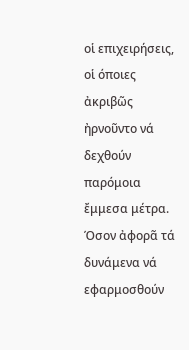οἱ επιχειρήσεις, οἱ όποιες ἀκριβῶς ἠρνοῦντο νά δεχθούν παρόμοια ἔμμεσα μέτρα.
Όσον ἀφορᾶ τά δυνάμενα νά εφαρμοσθούν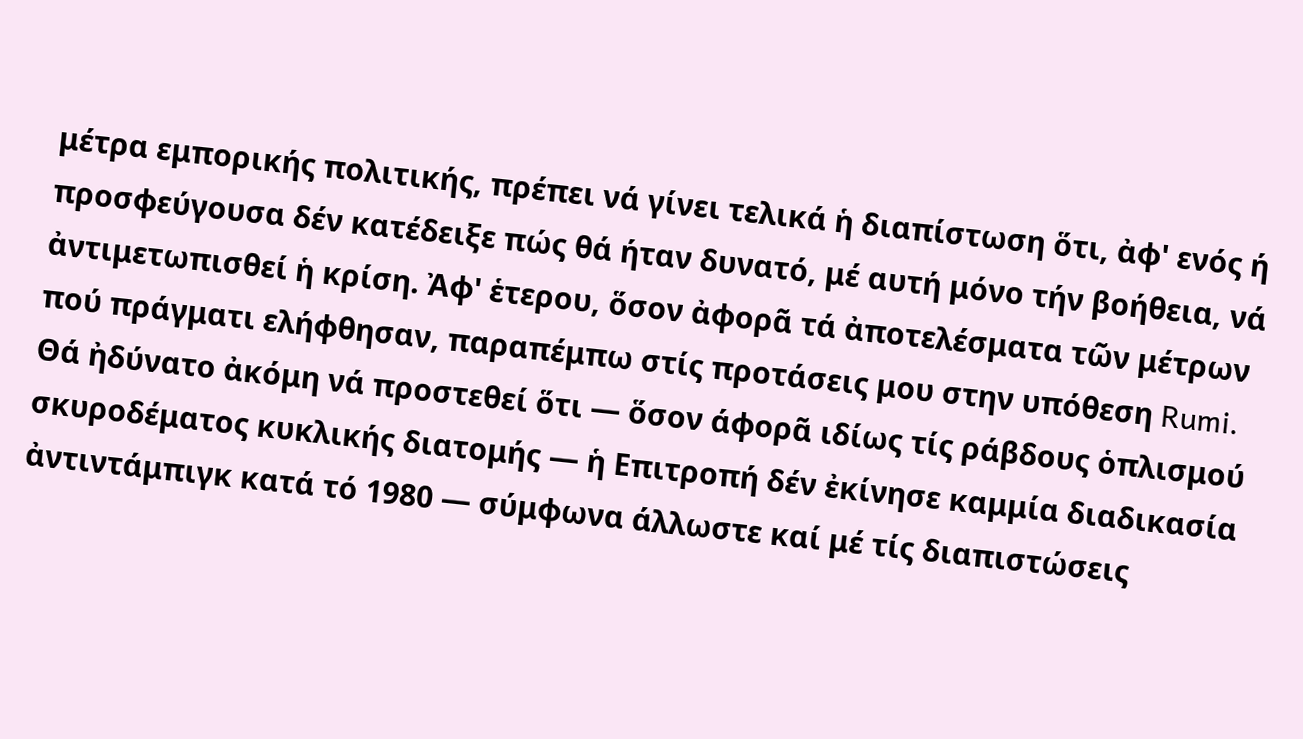μέτρα εμπορικής πολιτικής, πρέπει νά γίνει τελικά ἡ διαπίστωση ὅτι, ἀφ' ενός ή προσφεύγουσα δέν κατέδειξε πώς θά ήταν δυνατό, μέ αυτή μόνο τήν βοήθεια, νά ἀντιμετωπισθεί ἡ κρίση. Ἀφ' ἑτερου, ὅσον ἀφορᾶ τά ἀποτελέσματα τῶν μέτρων πού πράγματι ελήφθησαν, παραπέμπω στίς προτάσεις μου στην υπόθεση Rumi. Θά ἠδύνατο ἀκόμη νά προστεθεί ὅτι — ὅσον άφορᾶ ιδίως τίς ράβδους ὁπλισμού σκυροδέματος κυκλικής διατομής — ἡ Επιτροπή δέν ἐκίνησε καμμία διαδικασία ἀντιντάμπιγκ κατά τό 1980 — σύμφωνα άλλωστε καί μέ τίς διαπιστώσεις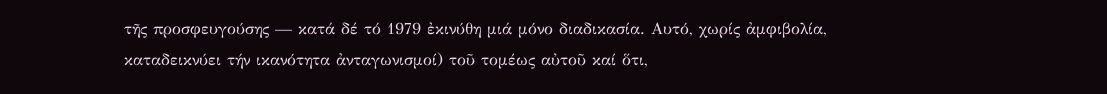τῆς προσφευγούσης — κατά δέ τό 1979 ἐκινύθη μιά μόνο διαδικασία. Αυτό, χωρίς ἀμφιβολία, καταδεικνύει τήν ικανότητα ἀνταγωνισμοί) τοῦ τομέως αὐτοῦ καί ὅτι,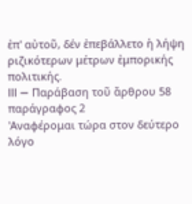ἐπ' αὐτοῦ, δέν ἐπεβάλλετο ἡ λήψη ριζικότερων μέτρων ἐμπορικής πολιτικής.
III — Παράβαση τοῦ ἄρθρου 58 παράγραφος 2
'Αναφέρομαι τώρα στον δεύτερο λόγο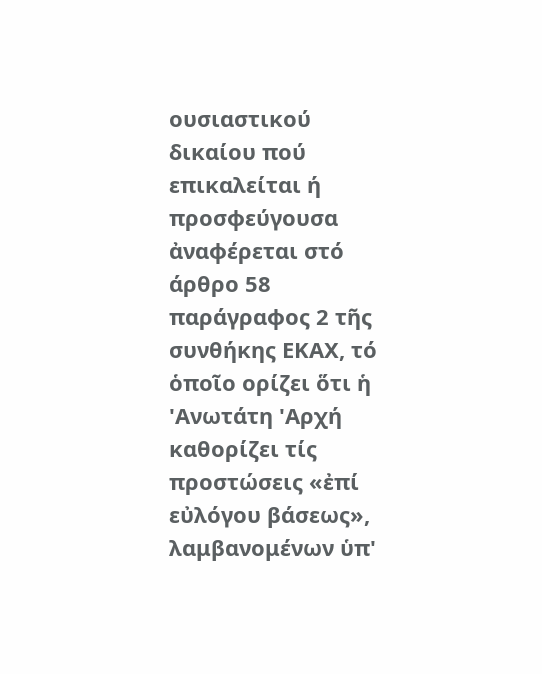ουσιαστικού δικαίου πού επικαλείται ή προσφεύγουσα ἀναφέρεται στό άρθρο 58 παράγραφος 2 τῆς συνθήκης ΕΚΑΧ, τό ὁποῖο ορίζει ὅτι ἡ 'Ανωτάτη 'Αρχή καθορίζει τίς προστώσεις «ἐπί εὐλόγου βάσεως», λαμβανομένων ὑπ'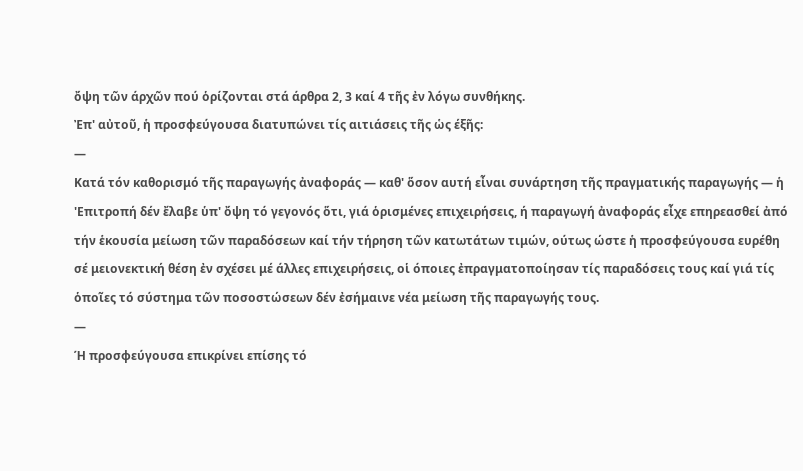ὄψη τῶν άρχῶν πού ὁρίζονται στά άρθρα 2, 3 καί 4 τῆς ἐν λόγω συνθήκης.
Ἐπ' αὐτοῦ, ἡ προσφεύγουσα διατυπώνει τίς αιτιάσεις τῆς ὡς έξῆς:
—
Κατά τόν καθορισμό τῆς παραγωγής ἀναφοράς — καθ' ὅσον αυτή εἶναι συνάρτηση τῆς πραγματικής παραγωγής — ἡ 'Επιτροπή δέν ἔλαβε ὑπ' ὄψη τό γεγονός ὅτι, γιά ὁρισμένες επιχειρήσεις, ή παραγωγή ἀναφοράς εἶχε επηρεασθεί ἀπό τήν ἑκουσία μείωση τῶν παραδόσεων καί τήν τήρηση τῶν κατωτάτων τιμών, ούτως ώστε ἡ προσφεύγουσα ευρέθη σέ μειονεκτική θέση ἐν σχέσει μέ άλλες επιχειρήσεις, οἱ όποιες ἐπραγματοποίησαν τίς παραδόσεις τους καί γιά τίς ὁποῖες τό σύστημα τῶν ποσοστώσεων δέν ἐσήμαινε νέα μείωση τῆς παραγωγής τους.
—
Ή προσφεύγουσα επικρίνει επίσης τό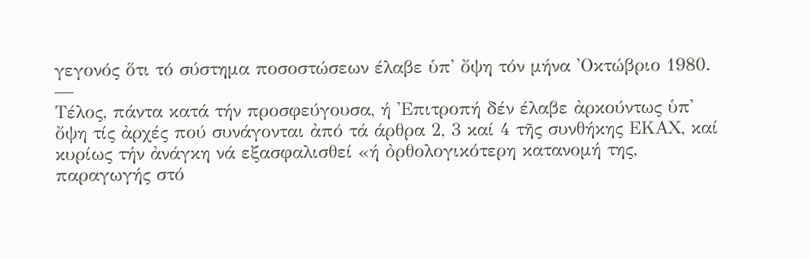γεγονός ὅτι τό σύστημα ποσοστώσεων έλαβε ὑπ' ὄψη τόν μήνα 'Οκτώβριο 1980.
—
Τέλος, πάντα κατά τήν προσφεύγουσα, ή 'Επιτροπή δέν έλαβε ἀρκούντως ὑπ' ὄψη τίς ἀρχές πού συνάγονται ἀπό τά άρθρα 2, 3 καί 4 τῆς συνθήκης ΕΚΑΧ, καί κυρίως τήν ἀνάγκη νά εξασφαλισθεί «ή ὀρθολογικότερη κατανομή της, παραγωγής στό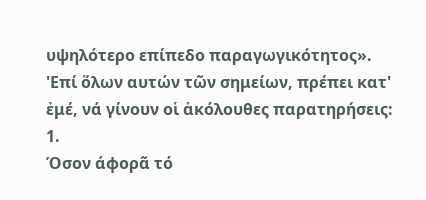υψηλότερο επίπεδο παραγωγικότητος».
'Επί ὅλων αυτών τῶν σημείων, πρέπει κατ' ἐμέ, νά γίνουν οἱ ἀκόλουθες παρατηρήσεις:
1.
Όσον άφορᾶ τό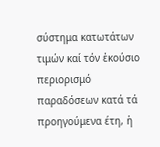σύστημα κατωτάτων τιμών καί τόν ἑκούσιο περιορισμό παραδόσεων κατά τά προηγούμενα έτη, ἡ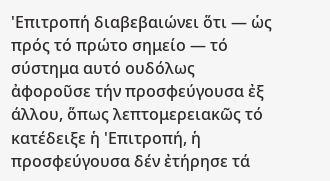'Επιτροπή διαβεβαιώνει ὅτι — ὡς πρός τό πρώτο σημείο — τό σύστημα αυτό ουδόλως ἀφοροῦσε τήν προσφεύγουσα ἐξ άλλου, ὅπως λεπτομερειακῶς τό κατέδειξε ἡ 'Επιτροπή, ἡ προσφεύγουσα δέν ἐτήρησε τά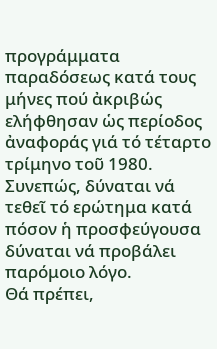προγράμματα παραδόσεως κατά τους μήνες πού ἀκριβώς ελήφθησαν ὡς περίοδος ἀναφοράς γιά τό τέταρτο τρίμηνο τοῦ 1980. Συνεπώς, δύναται νά τεθεῖ τό ερώτημα κατά πόσον ἡ προσφεύγουσα δύναται νά προβάλει παρόμοιο λόγο.
Θά πρέπει,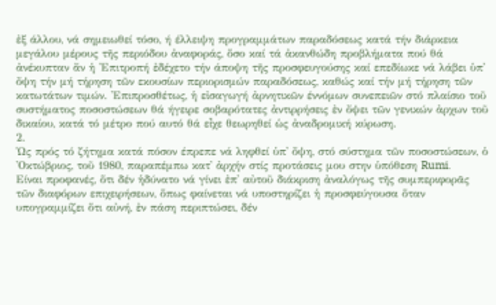ἐξ άλλου, νά σημειωθεί τόσο, ή έλλειψη προγραμμάτων παραδόσεως κατά τήν διάρκεια μεγάλου μέρους τῆς περιόδου ἀναφοράς, ὅσο καί τά ἀκανθώδη προβλήματα πού θά ἀνέκυπταν ἄν ἡ 'Επιτροπή ἐδέχετο τήν άποψη τῆς προσφευγούσης καί επεδίωκε νά λάβει ὑπ' ὄψη τήν μή τήρηση τῶν εκουσίων περιορισμών παραδόσεως, καθώς καί τήν μή τήρηση τῶν κατωτάτων τιμών. 'Επιπροσθέτως, ἡ εἰσαγωγή ἀρνητικῶν έννόμων συνεπειῶν στό πλαίσιο τοῦ συστήματος ποσοστώσεων θά ήγειρε σοβαρότατες ἀντιρρήσεις ἐν ὄψει τῶν γενικών ἀρχων τοῦ δικαίου, κατά τό μέτρο πού αυτό θά εἶχε θεωρηθεί ὡς ἀναδρομική κύρωση.
2.
Ὡς πρός τό ζήτημα κατά πόσον έπρεπε νά ληφθεί ὑπ' ὄψη, στό σύστημα τῶν ποσοστώσεων, ὁ 'Οκτώβριος, τοῦ 1980, παραπέμπω κατ' ἀρχήν στίς προτάσεις μου στην ὑπόθεση Rumi.
Είναι προφανές, ὅτι δέν ἡδύνατο νά γίνει ἐπ' αὐτοῦ διάκριση ἀναλόγως τῆς συμπεριφορᾶς τῶν διαφόρων επιχειρήσεων, ὅπως φαίνεται νά υποστηρίζει ἡ προσφεύγουσα ὅταν υπογραμμίζει ὅτι αὐνή, ἐν πάση περιπτώσει, δέν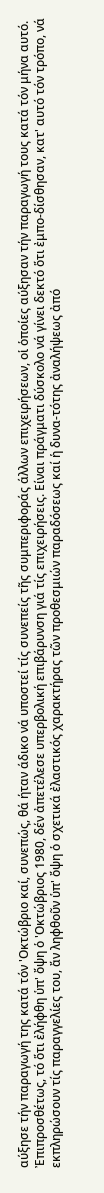αύξησε τήν παραγωγή της κατά τόν 'Οκτώβριο καί, συνεπώς, θά ήταν άδικο νά υποστεί τίς συνεπείς τῆς συμπεριφοράς άλλων επιχειρήσεων, οἱ ὁποίες αύξησαν τήν παραγωγή τους κατά τόν μήνα αυτό.
Ἐπιπροσθέτως, τό ὅτι ἐλήφθη ὑπ' ὄψη ὁ 'Οκτώβριος 1980, δέν ἀπετέλεσε υπερβολική επιβάρυνση γιά τίς επιχειρήσεις. Είναι πράγματι δύσκολο νά γίνει δεκτό ὅτι ἐμπο-δίσθησαν, κατ' αυτό τόν τρόπο, νά εκπληρώσουν τίς παραγγελίες του, ἄν ληφθοῦν ὑπ' ὄψη ὁ σχετικά ἐλαστικός χαρακτήρας τῶν προθεσμιών παραδόσεως καί ἡ δυνα-τότης ἀναλήψεως ἀπό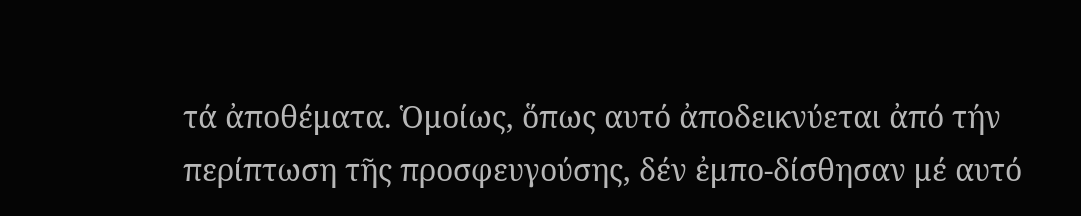τά ἀποθέματα. Ὁμοίως, ὅπως αυτό ἀποδεικνύεται ἀπό τήν περίπτωση τῆς προσφευγούσης, δέν ἐμπο-δίσθησαν μέ αυτό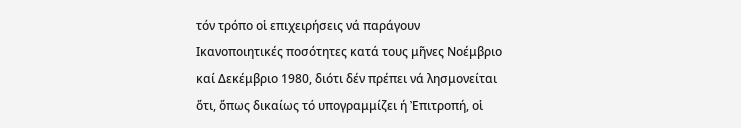τόν τρόπο οἱ επιχειρήσεις νά παράγουν Ικανοποιητικές ποσότητες κατά τους μῆνες Νοέμβριο καί Δεκέμβριο 1980, διότι δέν πρέπει νά λησμονείται ὅτι, ὅπως δικαίως τό υπογραμμίζει ή Ἐπιτροπή, οἱ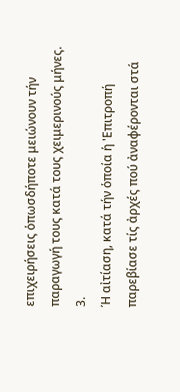επιχειρήσεις ὁπωσδήποτε μειώνουν τήν παραγωγή τους κατά τους χειμερινούς μήνες.
3.
Ή αἰτίαση, κατά τήν ὁποία ἡ 'Επιτροπή παρεβίασε τίς ἀρχές πού ἀναφέρονται στά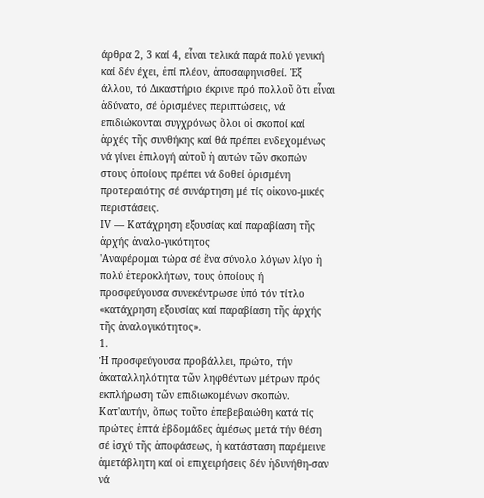άρθρα 2, 3 καί 4, εἶναι τελικά παρά πολύ γενική καί δέν έχει, ἐπί πλέον, ἀποσαφηνισθεί. Ἐξ άλλου, τό Δικαστήριο έκρινε πρό πολλοῦ ὅτι εἶναι ἀδύνατο, σέ ὁρισμένες περιπτώσεις, νά επιδιώκονται συγχρόνως ὅλοι οἱ σκοποί καί ἀρχές τῆς συνθήκης καί θά πρέπει ενδεχομένως νά γίνει ἐπιλογή αὐτοῦ ἡ αυτών τῶν σκοπών στους ὁποίους πρέπει νά δοθεί ὁρισμένη προτεραιότης σέ συνάρτηση μέ τίς οἰκονο-μικές περιστάσεις.
ΙV — Κατάχρηση εξουσίας καί παραβίαση τῆς ἀρχής ἀναλο-γικότητος
'Αναφέρομαι τώρα σέ ἕνα σύνολο λόγων λίγο ἡ πολύ ἑτεροκλήτων, τους ὁποίους ή προσφεύγουσα συνεκέντρωσε ὑπό τόν τίτλο «κατάχρηση εξουσίας καί παραβίαση τῆς ἀρχής τῆς ἀναλογικότητος».
1.
Ή προσφεύγουσα προβάλλει, πρώτο, τήν ἀκαταλληλότητα τῶν ληφθέντων μέτρων πρός εκπλήρωση τῶν επιδιωκομένων σκοπών. Κατ'αυτήν, ὅπως τοῦτο ἐπεβεβαιώθη κατά τίς πρώτες ἑπτά ἑβδομάδες ἀμέσως μετά τήν θέση σέ ἰσχύ τῆς ἀποφάσεως, ἡ κατάσταση παρέμεινε ἀμετάβλητη καί οἱ επιχειρήσεις δέν ἡδυνήθη-σαν νά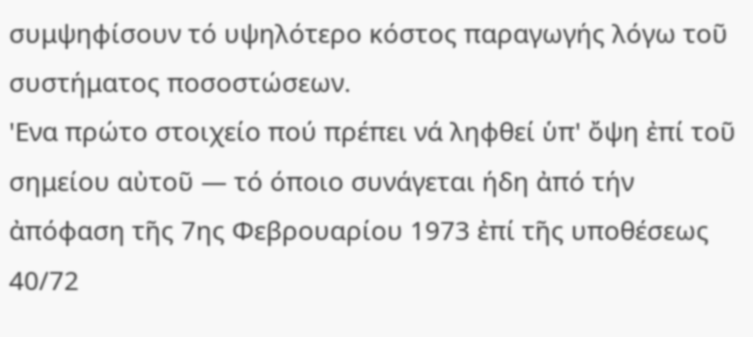συμψηφίσουν τό υψηλότερο κόστος παραγωγής λόγω τοῦ συστήματος ποσοστώσεων.
'Ενα πρώτο στοιχείο πού πρέπει νά ληφθεί ὑπ' ὄψη ἐπί τοῦ σημείου αὐτοῦ — τό όποιο συνάγεται ήδη ἀπό τήν ἀπόφαση τῆς 7ης Φεβρουαρίου 1973 ἐπί τῆς υποθέσεως 40/72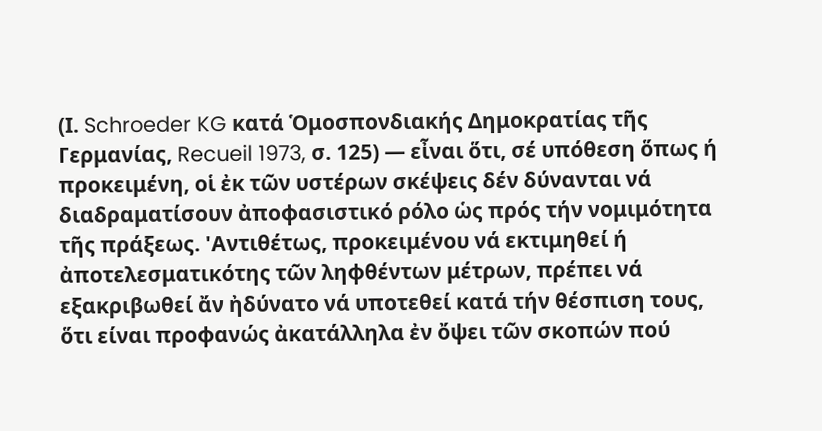(Ι. Schroeder KG κατά Ὁμοσπονδιακής Δημοκρατίας τῆς Γερμανίας, Recueil 1973, σ. 125) — εἶναι ὅτι, σέ υπόθεση ὅπως ή προκειμένη, οἱ ἐκ τῶν υστέρων σκέψεις δέν δύνανται νά διαδραματίσουν ἀποφασιστικό ρόλο ὡς πρός τήν νομιμότητα τῆς πράξεως. 'Αντιθέτως, προκειμένου νά εκτιμηθεί ή ἀποτελεσματικότης τῶν ληφθέντων μέτρων, πρέπει νά εξακριβωθεί ἄν ἠδύνατο νά υποτεθεί κατά τήν θέσπιση τους, ὅτι είναι προφανώς ἀκατάλληλα ἐν ὄψει τῶν σκοπών πού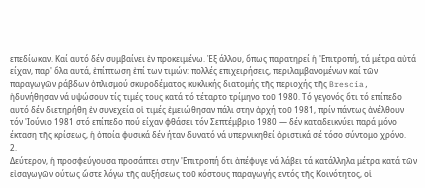επεδίωκαν. Καί αυτό δέν συμβαίνει ἐν προκειμένω. Ἐξ άλλου, ὅπως παρατηρεί ἡ 'Επιτροπή, τά μέτρα αὐτά είχαν, παρ' ὅλα αυτά, ἐπίπτωση ἐπί των τιμών: πολλές επιχειρήσεις, περιλαμβανομένων καί τῶν παραγωγῶν ράβδων ὁπλισμού σκυροδέματος κυκλικής διατομής τῆς περιοχής τῆς Brescia, ἠδυνήθησαν νά υψώσουν τίς τιμές τους κατά τό τέταρτο τρίμηνο τοῦ 1980. Τό γεγονός ὅτι τό επίπεδο αυτό δέν διετηρήθη ἐν συνεχεία οἱ τιμές ἐμειώθησαν πάλι στην ἀρχή τοῦ 1981, πρίν πάντως ἀνέλθουν τόν 'Ιούνιο 1981 στό επίπεδο πού είχαν φθάσει τόν Σεπτέμβριο 1980 — δέν καταδεικνύει παρά μόνο έκταση τῆς κρίσεως, ἡ ὁποία φυσικά δέν ήταν δυνατό νά υπερνικηθεί ὁριστικά σέ τόσο σύντομο χρόνο.
2.
Δεύτερον, ἡ προσφεύγουσα προσάπτει στην 'Επιτροπή ὅτι ἀπέφυγε νά λάβει τά κατάλληλα μέτρα κατά τῶν εἰσαγωγῶν ούτως ὥστε λόγω τῆς αυξήσεως τοῦ κόστους παραγωγής εντός τῆς Κοινότητος, οἱ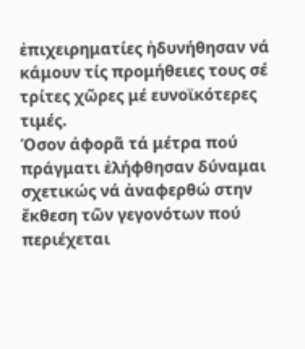ἐπιχειρηματίες ἠδυνήθησαν νά κάμουν τίς προμήθειες τους σέ τρίτες χῶρες μέ ευνοϊκότερες τιμές.
Όσον άφορᾶ τά μέτρα πού πράγματι ἐλήφθησαν δύναμαι σχετικώς νά ἀναφερθώ στην ἔκθεση τῶν γεγονότων πού περιέχεται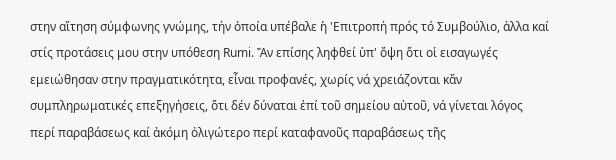στην αἴτηση σύμφωνης γνώμης, τήν ὁποία υπέβαλε ἡ 'Επιτροπή πρός τό Συμβούλιο, ἀλλα καί στίς προτάσεις μου στην υπόθεση Rumi. Ἄν επίσης ληφθεί ὑπ' ὄψη ὅτι οἱ εισαγωγές εμειώθησαν στην πραγματικότητα, εἶναι προφανές, χωρίς νά χρειάζονται κἄν συμπληρωματικές επεξηγήσεις, ὅτι δέν δύναται ἐπί τοῦ σημείου αὐτοῦ, νά γίνεται λόγος περί παραβάσεως καί ἀκόμη ὀλιγώτερο περί καταφανοῦς παραβάσεως τῆς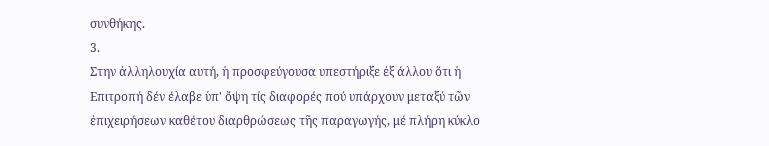συνθήκης.
3.
Στην ἀλληλουχία αυτή, ἡ προσφεύγουσα υπεστήριξε ἐξ άλλου ὅτι ἡ Επιτροπή δέν έλαβε ὑπ' ὄψη τίς διαφορές πού υπάρχουν μεταξύ τῶν ἐπιχειρήσεων καθέτου διαρθρώσεως τῆς παραγωγής, μέ πλήρη κύκλο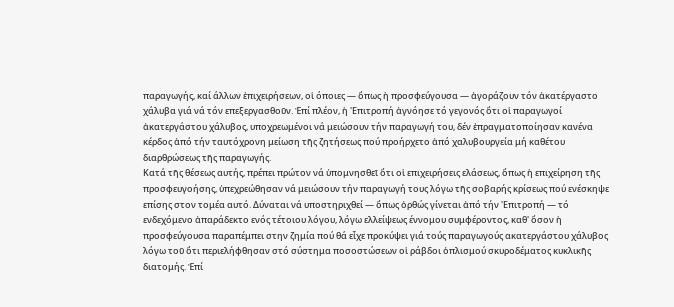παραγωγής, καί άλλων ἐπιχειρήσεων, οἱ όποιες — ὅπως ἡ προσφεύγουσα — ἀγοράζουν τόν ἀκατέργαστο χάλυβα γιά νά τόν επεξεργασθοῦν. Ἐπί πλέον, ἡ 'Επιτροπή ἀγνόησε τό γεγονός ὅτι οἱ παραγωγοί ἀκατεργάστου χάλυβος, υποχρεωμένοι νά μειώσουν τήν παραγωγή του, δέν ἐπραγματοποίησαν κανένα κέρδος ἀπό τήν ταυτόχρονη μείωση τῆς ζητήσεως πού προήρχετο ἀπό χαλυβουργεία μή καθέτου διαρθρώσεως τῆς παραγωγής.
Κατά τῆς θέσεως αυτής, πρέπει πρώτον νά ὑπομνησθεῖ ὅτι οἱ επιχειρήσεις ελάσεως, ὅπως ἡ επιχείρηση τῆς προσφευγοήσης, ὑπεχρεώθησαν νά μειώσουν τήν παραγωγή τους λόγω τῆς σοβαρής κρίσεως πού ενέσκηψε επίσης στον τομέα αυτό. Δύναται νά υποστηριχθεί — ὅπως ὀρθώς γίνεται ἀπό τήν 'Επιτροπή — τό ενδεχόμενο ἀπαράδεκτο ενός τέτοιου λόγου, λόγω ελλείψεως έννομου συμφέροντος, καθ' ὅσον ἡ προσφεύγουσα παραπέμπει στην ζημία πού θά εἶχε προκύψει γιά τούς παραγωγούς ακατεργάστου χάλυβος λόγω τοῦ ὅτι περιελήφθησαν στό σύστημα ποσοστώσεων οἱ ράβδοι ὁπλισμού σκυροδέματος κυκλικῆς διατομής. Ἐπί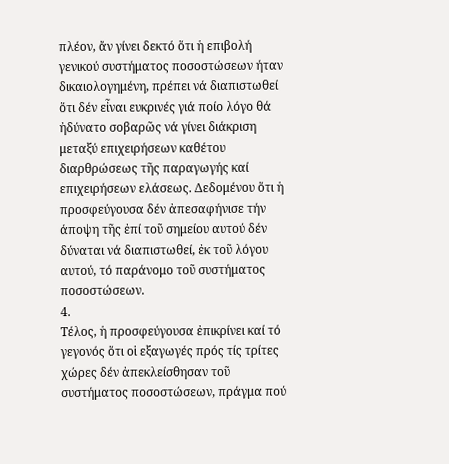πλέον, ἄν γίνει δεκτό ὅτι ἡ επιβολή γενικού συστήματος ποσοστώσεων ήταν δικαιολογημένη, πρέπει νά διαπιστωθεί ὅτι δέν εἶναι ευκρινές γιά ποίο λόγο θά ἠδύνατο σοβαρῶς νά γίνει διάκριση μεταξύ επιχειρήσεων καθέτου διαρθρώσεως τῆς παραγωγής καί επιχειρήσεων ελάσεως. Δεδομένου ὅτι ἡ προσφεύγουσα δέν ἀπεσαφήνισε τήν άποψη τῆς ἐπί τοῦ σημείου αυτού δέν δύναται νά διαπιστωθεί, ἐκ τοῦ λόγου αυτού, τό παράνομο τοῦ συστήματος ποσοστώσεων.
4.
Τέλος, ἡ προσφεύγουσα ἐπικρίνει καί τό γεγονός ὅτι οἱ εξαγωγές πρός τίς τρίτες χώρες δέν ἀπεκλείσθησαν τοῦ συστήματος ποσοστώσεων, πράγμα πού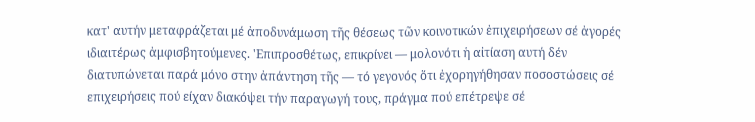κατ' αυτήν μεταφράζεται μέ ἀποδυνάμωση τῆς θέσεως τῶν κοινοτικών ἐπιχειρήσεων σέ ἀγορές ιδιαιτέρως ἀμφισβητούμενες. 'Επιπροσθέτως, επικρίνει — μολονότι ἡ αἰτίαση αυτή δέν διατυπώνεται παρά μόνο στην ἀπάντηση τῆς — τό γεγονός ὅτι ἐχορηγήθησαν ποσοστώσεις σέ επιχειρήσεις πού είχαν διακόψει τήν παραγωγή τους, πράγμα πού επέτρεψε σέ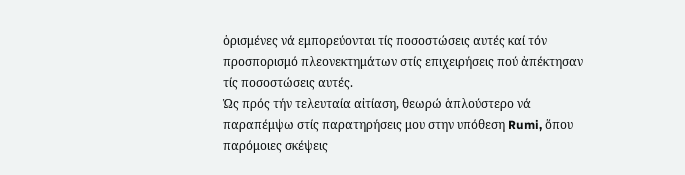ὁρισμένες νά εμπορεύονται τίς ποσοστώσεις αυτές καί τόν προσπορισμό πλεονεκτημάτων στίς επιχειρήσεις πού ἀπέκτησαν τίς ποσοστώσεις αυτές.
Ὡς πρός τήν τελευταία αἰτίαση, θεωρώ ἁπλούστερο νά παραπέμψω στίς παρατηρήσεις μου στην υπόθεση Rumi, ὅπου παρόμοιες σκέψεις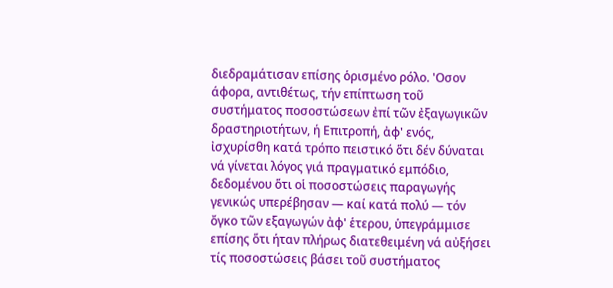διεδραμάτισαν επίσης ὁρισμένο ρόλο. 'Οσον άφορα, αντιθέτως, τήν επίπτωση τοῦ συστήματος ποσοστώσεων ἐπί τῶν ἐξαγωγικῶν δραστηριοτήτων, ή Επιτροπή, ἀφ' ενός, ἰσχυρίσθη κατά τρόπο πειστικό ὅτι δέν δύναται νά γίνεται λόγος γιά πραγματικό εμπόδιο, δεδομένου ὅτι οἱ ποσοστώσεις παραγωγής γενικώς υπερέβησαν — καί κατά πολύ — τόν ὄγκο τῶν εξαγωγών ἀφ' ἑτερου, ὑπεγράμμισε επίσης ὅτι ήταν πλήρως διατεθειμένη νά αὐξήσει τίς ποσοστώσεις βάσει τοῦ συστήματος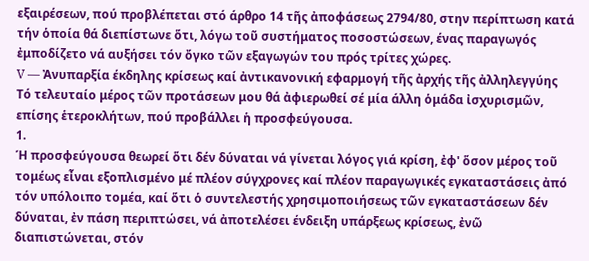εξαιρέσεων, πού προβλέπεται στό άρθρο 14 τῆς ἀποφάσεως 2794/80, στην περίπτωση κατά τήν ὁποία θά διεπίστωνε ὅτι, λόγω τοῦ συστήματος ποσοστώσεων, ένας παραγωγός ἐμποδίζετο νά αυξήσει τόν ὄγκο τῶν εξαγωγών του πρός τρίτες χώρες.
V — Ἀνυπαρξία έκδηλης κρίσεως καί ἀντικανονική εφαρμογή τῆς ἀρχής τῆς ἀλληλεγγύης
Τό τελευταίο μέρος τῶν προτάσεων μου θά ἀφιερωθεί σέ μία άλλη ὁμάδα ἰσχυρισμῶν, επίσης ἑτεροκλήτων, πού προβάλλει ἡ προσφεύγουσα.
1.
Ή προσφεύγουσα θεωρεί ὅτι δέν δύναται νά γίνεται λόγος γιά κρίση, ἐφ' ὅσον μέρος τοῦ τομέως εἶναι εξοπλισμένο μέ πλέον σύγχρονες καί πλέον παραγωγικές εγκαταστάσεις ἀπό τόν υπόλοιπο τομέα, καί ὅτι ὁ συντελεστής χρησιμοποιήσεως τῶν εγκαταστάσεων δέν δύναται, ἐν πάση περιπτώσει, νά ἀποτελέσει ένδειξη υπάρξεως κρίσεως, ἐνῶ διαπιστώνεται, στόν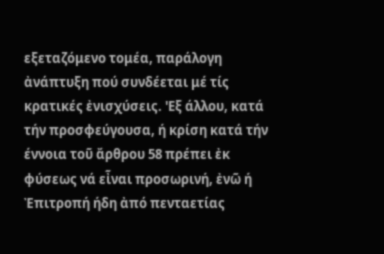εξεταζόμενο τομέα, παράλογη ἀνάπτυξη πού συνδέεται μέ τίς κρατικές ἐνισχύσεις. 'Εξ άλλου, κατά τήν προσφεύγουσα, ή κρίση κατά τήν έννοια τοῦ ἄρθρου 58 πρέπει ἐκ φύσεως νά εἶναι προσωρινή, ἐνῶ ή Ἐπιτροπή ήδη ἀπό πενταετίας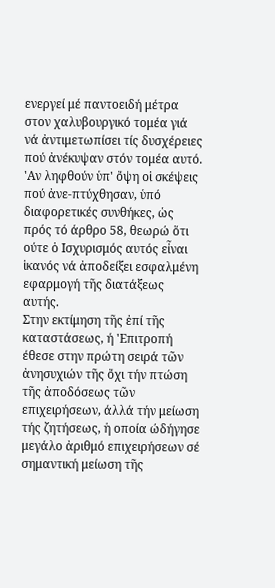ενεργεί μέ παντοειδή μέτρα στον χαλυβουργικό τομέα γιά νά ἀντιμετωπίσει τίς δυσχέρειες πού ἀνέκυψαν στόν τομέα αυτό.
'Αν ληφθούν ὑπ' ὄψη οἱ σκέψεις πού ἀνε-πτύχθησαν, ὑπό διαφορετικές συνθήκες, ὡς πρός τό άρθρο 58, θεωρώ ὅτι ούτε ὁ Ισχυρισμός αυτός εἶναι ἱκανός νά ἀποδείξει εσφαλμένη εφαρμογή τῆς διατάξεως αυτής.
Στην εκτίμηση τῆς ἐπί τῆς καταστάσεως, ή 'Επιτροπή έθεσε στην πρώτη σειρά τῶν ἀνησυχιών τῆς ὄχι τήν πτώση τῆς ἀποδόσεως τῶν επιχειρήσεων, άλλά τήν μείωση τής ζητήσεως, ἡ οποία ώδήγησε μεγάλο ἀριθμό επιχειρήσεων σέ σημαντική μείωση τῆς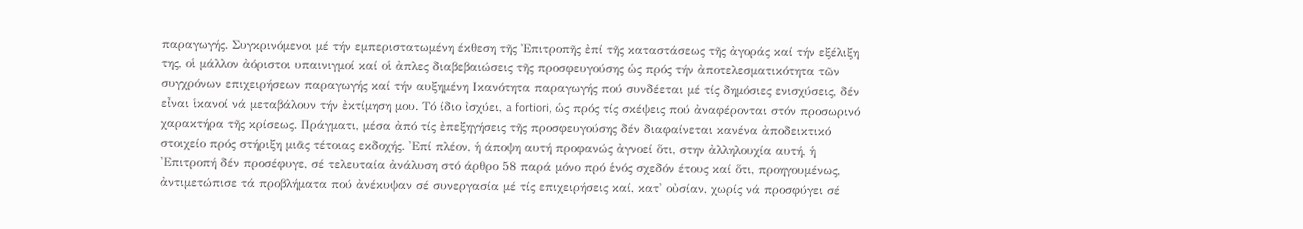παραγωγής. Συγκρινόμενοι μέ τήν εμπεριστατωμένη έκθεση τῆς Ἐπιτροπῆς ἐπί τῆς καταστάσεως τῆς ἀγοράς καί τήν εξέλιξη της, οἱ μάλλον ἀόριστοι υπαινιγμοί καί οἱ ἀπλες διαβεβαιώσεις τῆς προσφευγούσης ὡς πρός τήν ἀποτελεσματικότητα τῶν συγχρόνων επιχειρήσεων παραγωγής καί τήν αυξημένη Ικανότητα παραγωγής πού συνδέεται μέ τίς δημόσιες ενισχύσεις, δέν εἶναι ἱκανοί νά μεταβάλουν τήν ἐκτίμηση μου. Τό ίδιο ἰσχύει, a fortiori, ὡς πρός τίς σκέψεις πού ἀναφέρονται στόν προσωρινό χαρακτήρα τῆς κρίσεως. Πράγματι, μέσα ἀπό τίς ἐπεξηγήσεις τῆς προσφευγούσης δέν διαφαίνεται κανένα ἀποδεικτικό στοιχείο πρός στήριξη μιᾶς τέτοιας εκδοχής. 'Επί πλέον, ἡ άποψη αυτή προφανώς ἀγνοεί ὅτι, στην ἀλληλουχία αυτή, ἡ 'Επιτροπή δέν προσέφυγε, σέ τελευταία ἀνάλυση στό άρθρο 58 παρά μόνο πρό ἑνός σχεδόν έτους καί ὅτι, προηγουμένως, ἀντιμετώπισε τά προβλήματα πού ἀνέκυψαν σέ συνεργασία μέ τίς επιχειρήσεις καί, κατ' οὐσίαν, χωρίς νά προσφύγει σέ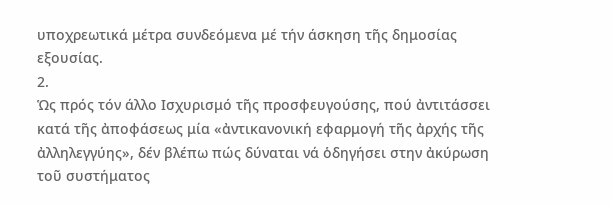υποχρεωτικά μέτρα συνδεόμενα μέ τήν άσκηση τῆς δημοσίας εξουσίας.
2.
Ὡς πρός τόν άλλο Ισχυρισμό τῆς προσφευγούσης, πού ἀντιτάσσει κατά τῆς ἀποφάσεως μία «ἀντικανονική εφαρμογή τῆς ἀρχής τῆς ἀλληλεγγύης», δέν βλέπω πώς δύναται νά ὁδηγήσει στην ἀκύρωση τοῦ συστήματος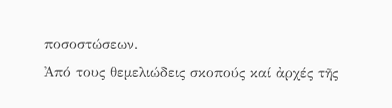ποσοστώσεων.
Ἀπό τους θεμελιώδεις σκοπούς καί ἀρχές τῆς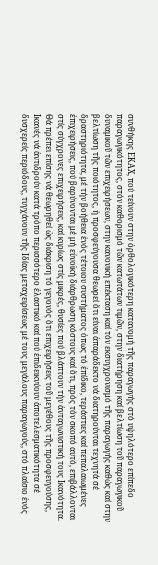συνθήκης ΕΚΑΧ, πού τείνουν στην ὀρθολογικότερη κατανομή τῆς παραγωγής στό υψηλότερο επίπεδο παραγωγικότητος, στόν καθορισμό τῶν κατωτάτων τιμῶν, στην διατήρηση καί βελτίωση τοῦ παραγωγικοῦ δυναμικοῦ τῶν επιχειρήσεων, στην κανονική επέκταση καί τόν εκσυγχρονισμό τῆς παραγωγής καθώς καί στην βελτίωση τῆς ποιότητος, ἡ προσφεύγουσα θεωρεί ὅτι είναι ἀπαράδεκτο νά διατηρούνται τεχνητά σέ δραστηριότητα, μέ τήν βοήθεια ἑνός τέτοιου συστήματος ὁπως τό ἐπίδικο, τεράστιες καί πεπαλαιωμένες ἐπιχειρήσεις, πού βαρύνονται μέ μή εὐνοϊκή διάρθρωση κόστους καί ὅτι, πρός τόν σκοπό αυτό, επιβάλλονται στίς σύγχρονες επιχειρήσεις, καί κυρίως στίς μικρές, θυσίες πού βλάπτουν τήν ἀνταγωνιστική τους Ικανότητα. Θά πρέπει επίσης νά θεωρηθεί ὡς διάκριση τό γεγονός ὅτι επιχειρήσεις τοῦ μεγέθους τῆς προσφευγούσης, Ικανές νά ἀντιδρούν κατά τρόπο περισσότερο ἐλαστικό καί πού ἐπιδεικνύουν ἀποτελεσματικότητα σέ δυσχερείς περιόδους, τυγχάνουν τῆς Ιδίας μεταχειρίσεως μέ τους μεγάλους παραγωγούς, στό πλαίσιο ἑνός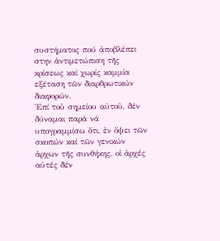συστήματος πού ἀποβλέπει στην ἀντιμετώπιση τῆς κρίσεως καί χωρίς καμμία εξέταση τῶν διαρθρωτικών διαφορών.
Ἐπί τοῦ σημείου αὐτοῦ, δέν δύναμαι παρά νά υπογραμμίσω ὅτι, ἐν ὄψει τῶν σκοπών καί τῶν γενικών ἀρχων τῆς συνθήκης, οἱ ἀρχές αὐτές δέν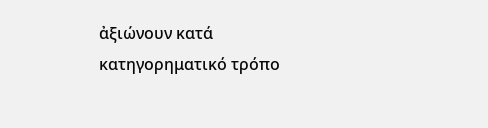ἀξιώνουν κατά κατηγορηματικό τρόπο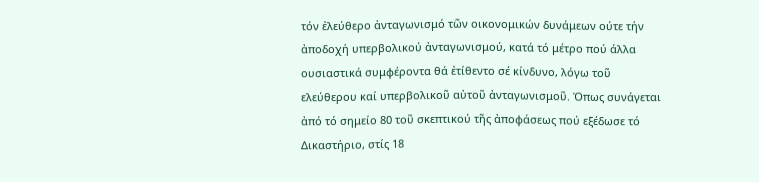τόν ἐλεύθερο ἀνταγωνισμό τῶν οικονομικών δυνάμεων ούτε τήν ἀποδοχή υπερβολικού ἀνταγωνισμού, κατά τό μέτρο πού άλλα ουσιαστικά συμφέροντα θά ἐτίθεντο σέ κίνδυνο, λόγω τοῦ ελεύθερου καί υπερβολικοῦ αὐτοῦ ἀνταγωνισμοῦ. Όπως συνάγεται ἀπό τό σημείο 80 τοῦ σκεπτικού τῆς ἀποφάσεως πού εξέδωσε τό Δικαστήριο, στίς 18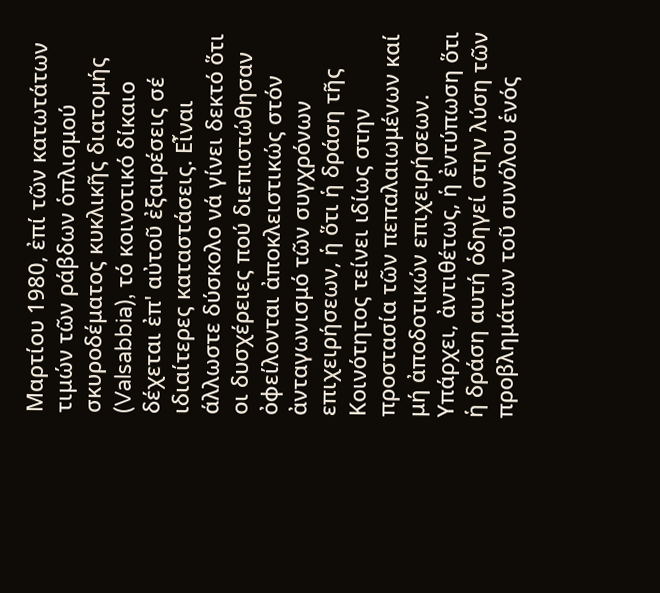Μαρτίου 1980, ἐπί τῶν κατωτάτων τιμών τῶν ράβδων ὁπλισμού σκυροδέματος κυκλικῆς διατομής (Valsabbia), τό κοινοτικό δίκαιο δέχεται ἐπ' αὐτοῦ ἐξαιρέσεις σέ ιδιαίτερες καταστάσεις. Εἶναι άλλωστε δύσκολο νά γίνει δεκτό ὅτι οι δυσχέρειες πού διεπιστώθησαν ὀφείλονται ἀποκλειστικώς στόν ἀνταγωνισμό τῶν συγχρόνων επιχειρήσεων, ἡ ὅτι ἡ δράση τῆς Κοινότητος τείνει ιδίως στην προστασία τῶν πεπαλαιωμένων καί μή ἀποδοτικών επιχειρήσεων. Υπάρχει, ἀντιθέτως, ἡ ἐντύπωση ὅτι ἡ δράση αυτή ὁδηγεί στην λύση τῶν προβλημάτων τοῦ συνόλου ἑνός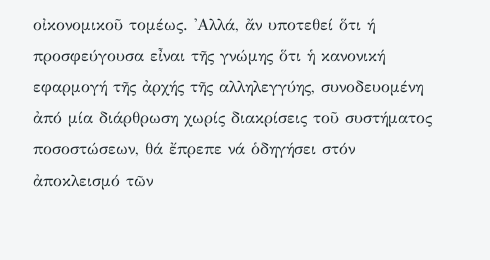οἰκονομικοῦ τομέως. 'Αλλά, ἄν υποτεθεί ὅτι ή προσφεύγουσα εἶναι τῆς γνώμης ὅτι ἡ κανονική εφαρμογή τῆς ἀρχής τῆς αλληλεγγύης, συνοδευομένη ἀπό μία διάρθρωση χωρίς διακρίσεις τοῦ συστήματος ποσοστώσεων, θά ἔπρεπε νά ὁδηγήσει στόν ἀποκλεισμό τῶν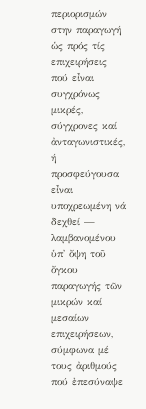περιορισμών στην παραγωγή ὡς πρός τίς επιχειρήσεις πού εἶναι συγχρόνως μικρές, σύγχρονες καί ἀνταγωνιστικές, ή προσφεύγουσα εἶναι υποχρεωμένη νά δεχθεί — λαμβανομένου ὑπ' ὄψη τοῦ ὄγκου παραγωγής τῶν μικρών καί μεσαίων επιχειρήσεων, σύμφωνα μέ τους ἀριθμούς πού ἐπεσύναψε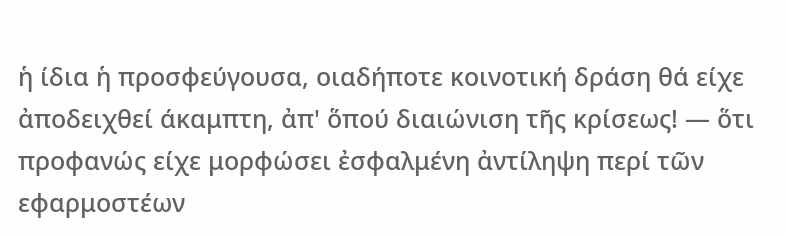ἡ ίδια ἡ προσφεύγουσα, οιαδήποτε κοινοτική δράση θά είχε ἀποδειχθεί άκαμπτη, ἀπ' ὅπού διαιώνιση τῆς κρίσεως! — ὅτι προφανώς είχε μορφώσει ἐσφαλμένη ἀντίληψη περί τῶν εφαρμοστέων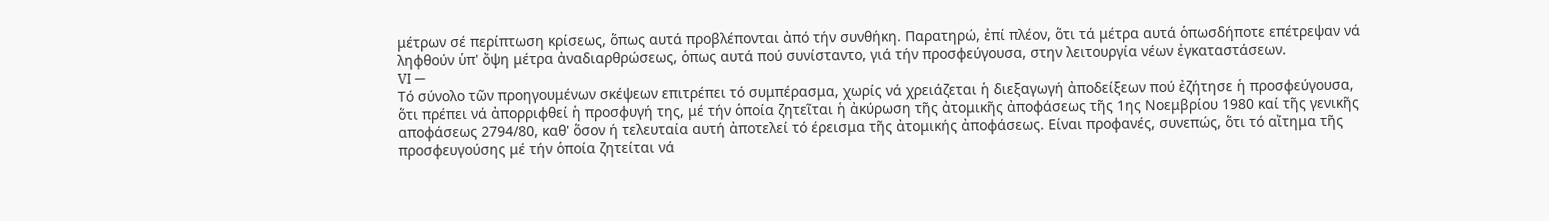μέτρων σέ περίπτωση κρίσεως, ὅπως αυτά προβλέπονται ἀπό τήν συνθήκη. Παρατηρώ, ἐπί πλέον, ὅτι τά μέτρα αυτά ὁπωσδήποτε επέτρεψαν νά ληφθούν ὑπ' ὄψη μέτρα ἀναδιαρθρώσεως, ὁπως αυτά πού συνίσταντο, γιά τήν προσφεύγουσα, στην λειτουργία νέων ἐγκαταστάσεων.
VI —
Τό σύνολο τῶν προηγουμένων σκέψεων επιτρέπει τό συμπέρασμα, χωρίς νά χρειάζεται ἡ διεξαγωγή ἀποδείξεων πού ἐζήτησε ἡ προσφεύγουσα, ὅτι πρέπει νά ἀπορριφθεί ἡ προσφυγή της, μέ τήν ὁποία ζητεῖται ἡ ἀκύρωση τῆς ἀτομικῆς ἀποφάσεως τῆς 1ης Νοεμβρίου 1980 καί τῆς γενικῆς αποφάσεως 2794/80, καθ' ὅσον ή τελευταία αυτή ἀποτελεί τό έρεισμα τῆς ἀτομικής ἀποφάσεως. Είναι προφανές, συνεπώς, ὅτι τό αἴτημα τῆς προσφευγούσης μέ τήν ὁποία ζητείται νά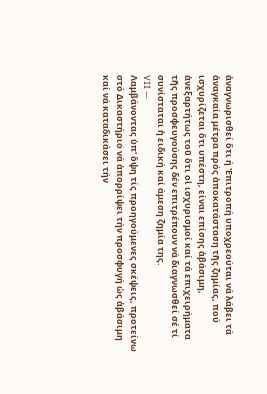ἀναγνωρισθεί ὅτι ή 'Επιτροπή υποχρεούται νά λάβει τά ἀναγκαία μέτρα πρός ἀποκατάσταση τῆς ζημίας, πού ισχυρίζεται ὅτι υπέστη, είναι επίσης ἀβάσιμη, ἀνεξαρτήτως τοῦ ὅτι οἱ ισχυρισμοί καί τά επιχειρήματα τῆς προσφευγούσης δέν επιτρέπουν νά διαγνωσθεί σέ τί συνίσταται ἡ ειδική καί άμεση ζημία της.
VII —
Λαμβάνοντας ὑπ' ὄψη τίς προηγούμενες σκέψεις, προτείνω στό Δικαστήριο νά ἀπορρίψει τήν προσφυγή ὡς ἀβάσιμη καί νά καταδικάσει τήν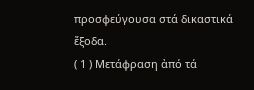προσφεύγουσα στά δικαστικά ἔξοδα.
( 1 ) Μετάφραση ἀπό τά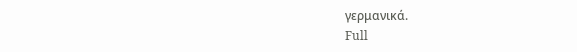γερμανικά.
Full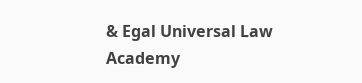& Egal Universal Law Academy